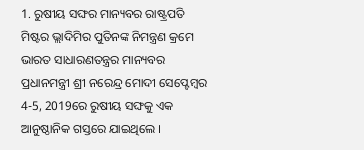1. ରୁଷୀୟ ସଙ୍ଘର ମାନ୍ୟବର ରାଷ୍ଟ୍ରପତି ମିଷ୍ଟର ଭ୍ଲାଦିମିର ପୁତିନଙ୍କ ନିମନ୍ତ୍ରଣ କ୍ରମେ ଭାରତ ସାଧାରଣତନ୍ତ୍ରର ମାନ୍ୟବର ପ୍ରଧାନମନ୍ତ୍ରୀ ଶ୍ରୀ ନରେନ୍ଦ୍ର ମୋଦୀ ସେପ୍ଟେମ୍ବର 4-5, 2019ରେ ରୁଷୀୟ ସଙ୍ଘକୁ ଏକ ଆନୁଷ୍ଠାନିକ ଗସ୍ତରେ ଯାଇଥିଲେ ।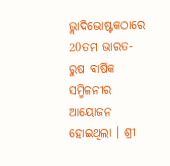ଭ୍ଲାଦିଭୋଷ୍ଟକଠାରେ 20ତମ ଭାରତ-ରୁଷ ବାର୍ଷିକ ସମ୍ମିଳନୀର ଆୟୋଜନ ହୋଇଥିଲା । ଶ୍ରୀ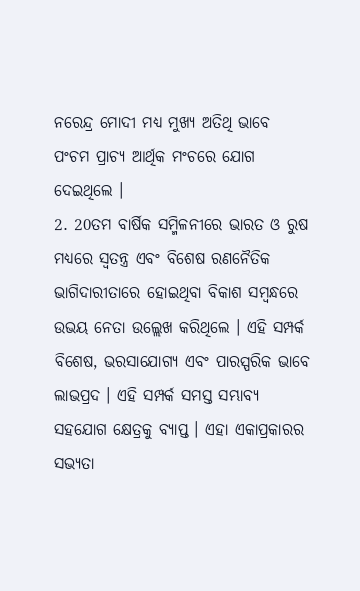ନରେନ୍ଦ୍ର ମୋଦୀ ମଧ୍ୟ ମୁଖ୍ୟ ଅତିଥି ଭାବେ ପଂଚମ ପ୍ରାଚ୍ୟ ଆର୍ଥିକ ମଂଚରେ ଯୋଗ ଦେଇଥିଲେ ।
2. 20ତମ ବାର୍ଷିକ ସମ୍ମିଳନୀରେ ଭାରତ ଓ ରୁଷ ମଧ୍ୟରେ ସ୍ୱତନ୍ତ୍ର ଏବଂ ବିଶେଷ ରଣନୈତିକ ଭାଗିଦାରୀତାରେ ହୋଇଥିବା ବିକାଶ ସମ୍ବନ୍ଧରେ ଉଭୟ ନେତା ଉଲ୍ଲେଖ କରିଥିଲେ । ଏହି ସମ୍ପର୍କ ବିଶେଷ, ଭରସାଯୋଗ୍ୟ ଏବଂ ପାରସ୍ପରିକ ଭାବେ ଲାଭପ୍ରଦ । ଏହି ସମ୍ପର୍କ ସମସ୍ତ ସମ୍ଭାବ୍ୟ ସହଯୋଗ କ୍ଷେତ୍ରକୁ ବ୍ୟାପ୍ତ । ଏହା ଏକାପ୍ରକାରର ସଭ୍ୟତା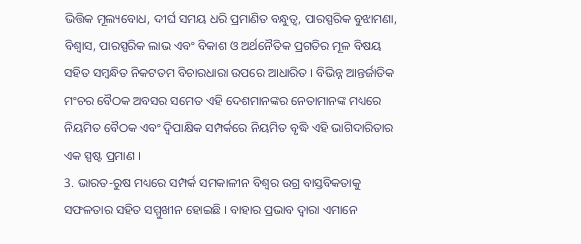ଭିତ୍ତିକ ମୂଲ୍ୟବୋଧ, ଦୀର୍ଘ ସମୟ ଧରି ପ୍ରମାଣିତ ବନ୍ଧୁତ୍ୱ, ପାରସ୍ପରିକ ବୁଝାମଣା, ବିଶ୍ୱାସ, ପାରସ୍ପରିକ ଲାଭ ଏବଂ ବିକାଶ ଓ ଅର୍ଥନୈତିକ ପ୍ରଗତିର ମୂଳ ବିଷୟ ସହିତ ସମ୍ବନ୍ଧିତ ନିକଟତମ ବିଚାରଧାରା ଉପରେ ଆଧାରିତ । ବିଭିନ୍ନ ଆନ୍ତର୍ଜାତିକ ମଂଚର ବୈଠକ ଅବସର ସମେତ ଏହି ଦେଶମାନଙ୍କର ନେତାମାନଙ୍କ ମଧ୍ୟରେ ନିୟମିତ ବୈଠକ ଏବଂ ଦ୍ୱିପାକ୍ଷିକ ସମ୍ପର୍କରେ ନିୟମିତ ବୃଦ୍ଧି ଏହି ଭାଗିଦାରିତାର ଏକ ସ୍ପଷ୍ଟ ପ୍ରମାଣ ।
3. ଭାରତ-ରୁଷ ମଧ୍ୟରେ ସମ୍ପର୍କ ସମକାଳୀନ ବିଶ୍ୱର ଉଗ୍ର ବାସ୍ତବିକତାକୁ ସଫଳତାର ସହିତ ସମ୍ମୁଖୀନ ହୋଇଛି । ବାହାର ପ୍ରଭାବ ଦ୍ୱାରା ଏମାନେ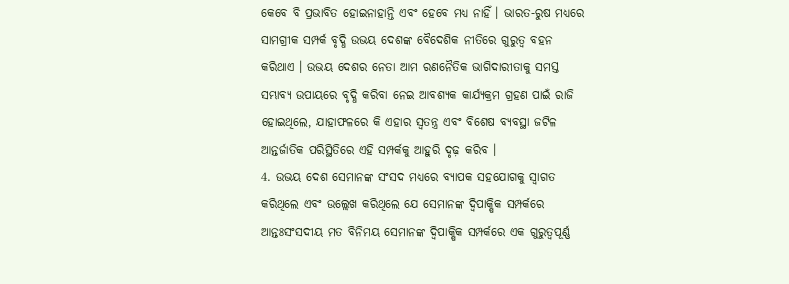କେବେ ବି ପ୍ରଭାବିତ ହୋଇନାହାନ୍ତି ଏବଂ ହେବେ ମଧ୍ୟ ନାହିଁ । ଭାରତ-ରୁଷ ମଧ୍ୟରେ ସାମଗ୍ରୀକ ସମ୍ପର୍କ ବୃଦ୍ଧି ଉଭୟ ଦେଶଙ୍କ ବୈଦେଶିକ ନୀତିରେ ଗୁରୁତ୍ୱ ବହନ କରିଥାଏ । ଉଭୟ ଦେଶର ନେତା ଆମ ରଣନୈତିକ ଭାଗିଦାରୀତାକୁ ସମସ୍ତ ସମ୍ଭାବ୍ୟ ଉପାୟରେ ବୃଦ୍ଧି କରିବା ନେଇ ଆବଶ୍ୟକ କାର୍ଯ୍ୟକ୍ରମ ଗ୍ରହଣ ପାଇଁ ରାଜି ହୋଇଥିଲେ, ଯାହାଫଳରେ କି ଏହାର ସ୍ୱତନ୍ତ୍ର ଏବଂ ବିଶେଷ ବ୍ୟବସ୍ଥା ଜଟିଳ ଆନ୍ତର୍ଜାତିକ ପରିସ୍ଥିତିରେ ଏହି ସମ୍ପର୍କକୁ ଆହୁରି ଦୃଢ଼ କରିବ ।
4. ଉଭୟ ଦେଶ ସେମାନଙ୍କ ସଂସଦ ମଧ୍ୟରେ ବ୍ୟାପକ ସହଯୋଗକୁ ସ୍ୱାଗତ କରିଥିଲେ ଏବଂ ଉଲ୍ଲେଖ କରିଥିଲେ ଯେ ସେମାନଙ୍କ ଦ୍ୱିପାକ୍ଷିକ ସମ୍ପର୍କରେ ଆନ୍ତଃସଂସଦୀୟ ମତ ବିନିମୟ ସେମାନଙ୍କ ଦ୍ୱିପାକ୍ଷିକ ସମ୍ପର୍କରେ ଏକ ଗୁରୁତ୍ୱପୂର୍ଣ୍ଣ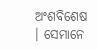ଅଂଶବିଶେଷ । ସେମାନେ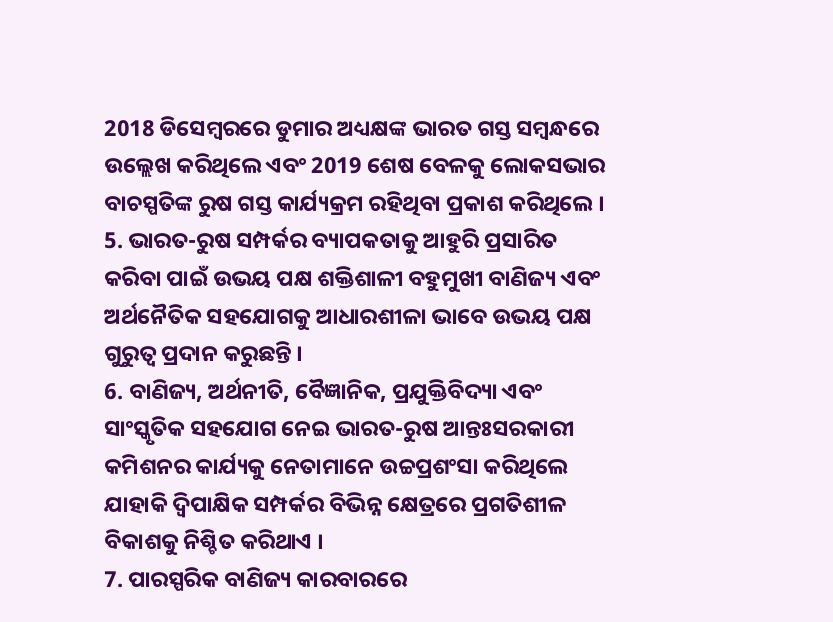2018 ଡିସେମ୍ବରରେ ଡୁମାର ଅଧ୍ୟକ୍ଷଙ୍କ ଭାରତ ଗସ୍ତ ସମ୍ବନ୍ଧରେ ଉଲ୍ଲେଖ କରିଥିଲେ ଏବଂ 2019 ଶେଷ ବେଳକୁ ଲୋକସଭାର ବାଚସ୍ପତିଙ୍କ ରୁଷ ଗସ୍ତ କାର୍ଯ୍ୟକ୍ରମ ରହିଥିବା ପ୍ରକାଶ କରିଥିଲେ ।
5. ଭାରତ-ରୁଷ ସମ୍ପର୍କର ବ୍ୟାପକତାକୁ ଆହୁରି ପ୍ରସାରିତ କରିବା ପାଇଁ ଉଭୟ ପକ୍ଷ ଶକ୍ତିଶାଳୀ ବହୁମୁଖୀ ବାଣିଜ୍ୟ ଏବଂ ଅର୍ଥନୈତିକ ସହଯୋଗକୁ ଆଧାରଶୀଳା ଭାବେ ଉଭୟ ପକ୍ଷ ଗୁରୁତ୍ୱ ପ୍ରଦାନ କରୁଛନ୍ତି ।
6. ବାଣିଜ୍ୟ, ଅର୍ଥନୀତି, ବୈଜ୍ଞାନିକ, ପ୍ରଯୁକ୍ତିବିଦ୍ୟା ଏବଂ ସାଂସ୍କୃତିକ ସହଯୋଗ ନେଇ ଭାରତ-ରୁଷ ଆନ୍ତଃସରକାରୀ କମିଶନର କାର୍ଯ୍ୟକୁ ନେତାମାନେ ଉଚ୍ଚପ୍ରଶଂସା କରିଥିଲେ ଯାହାକି ଦ୍ୱିପାକ୍ଷିକ ସମ୍ପର୍କର ବିଭିନ୍ନ କ୍ଷେତ୍ରରେ ପ୍ରଗତିଶୀଳ ବିକାଶକୁ ନିଶ୍ଚିତ କରିଥାଏ ।
7. ପାରସ୍ପରିକ ବାଣିଜ୍ୟ କାରବାରରେ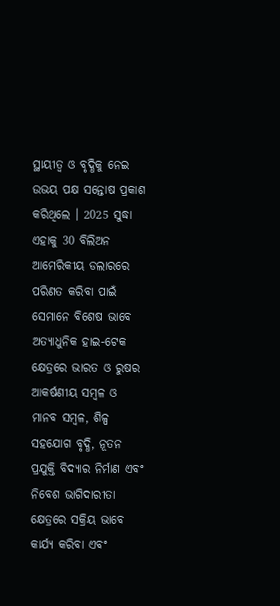ସ୍ଥାୟୀତ୍ୱ ଓ ବୃଦ୍ଧିକୁ ନେଇ ଉଭୟ ପକ୍ଷ ସନ୍ତୋଷ ପ୍ରକାଶ କରିଥିଲେ । 2025 ସୁଦ୍ଧା ଏହାକୁ 30 ବିଲିଅନ ଆମେରିକୀୟ ଡଲାରରେ ପରିଣତ କରିବା ପାଇଁ ସେମାନେ ବିଶେଷ ଭାବେ ଅତ୍ୟାଧୁନିକ ହାଇ-ଟେକ କ୍ଷେତ୍ରରେ ଭାରତ ଓ ରୁଷର ଆକର୍ଷଣୀୟ ସମ୍ବଳ ଓ ମାନବ ସମ୍ବଳ, ଶିଳ୍ପ ସହଯୋଗ ବୃଦ୍ଧି, ନୂତନ ପ୍ରଯୁକ୍ତି ବିଦ୍ୟାର ନିର୍ମାଣ ଏବଂ ନିବେଶ ଭାଗିଦାରୀତା କ୍ଷେତ୍ରରେ ସକ୍ରିୟ ଭାବେ କାର୍ଯ୍ୟ କରିବା ଏବଂ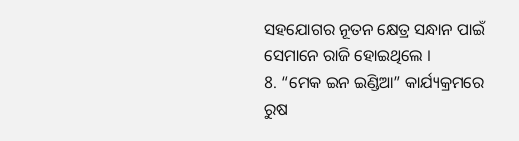ସହଯୋଗର ନୂତନ କ୍ଷେତ୍ର ସନ୍ଧାନ ପାଇଁ ସେମାନେ ରାଜି ହୋଇଥିଲେ ।
8. “ମେକ ଇନ ଇଣ୍ଡିଆ” କାର୍ଯ୍ୟକ୍ରମରେ ରୁଷ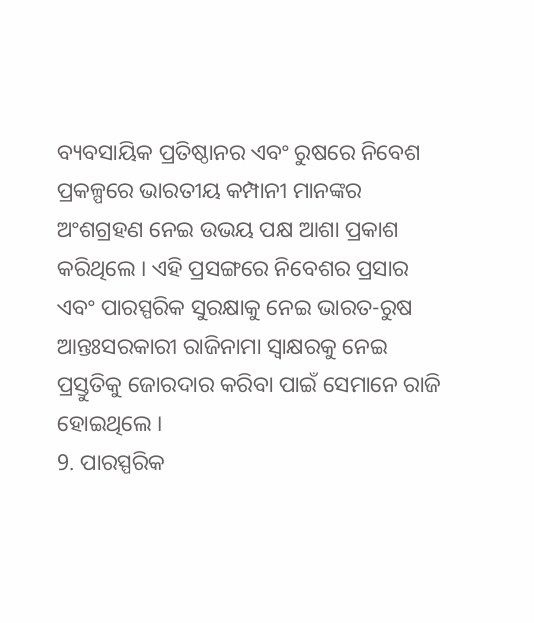ବ୍ୟବସାୟିକ ପ୍ରତିଷ୍ଠାନର ଏବଂ ରୁଷରେ ନିବେଶ ପ୍ରକଳ୍ପରେ ଭାରତୀୟ କମ୍ପାନୀ ମାନଙ୍କର ଅଂଶଗ୍ରହଣ ନେଇ ଉଭୟ ପକ୍ଷ ଆଶା ପ୍ରକାଶ କରିଥିଲେ । ଏହି ପ୍ରସଙ୍ଗରେ ନିବେଶର ପ୍ରସାର ଏବଂ ପାରସ୍ପରିକ ସୁରକ୍ଷାକୁ ନେଇ ଭାରତ-ରୁଷ ଆନ୍ତଃସରକାରୀ ରାଜିନାମା ସ୍ୱାକ୍ଷରକୁ ନେଇ ପ୍ରସ୍ତୁତିକୁ ଜୋରଦାର କରିବା ପାଇଁ ସେମାନେ ରାଜି ହୋଇଥିଲେ ।
9. ପାରସ୍ପରିକ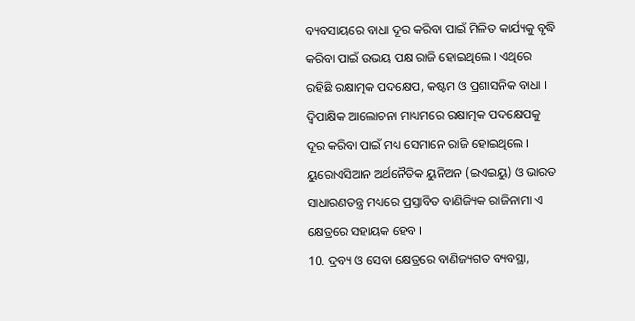ବ୍ୟବସାୟରେ ବାଧା ଦୂର କରିବା ପାଇଁ ମିଳିତ କାର୍ଯ୍ୟକୁ ବୃଦ୍ଧି କରିବା ପାଇଁ ଉଭୟ ପକ୍ଷ ରାଜି ହୋଇଥିଲେ । ଏଥିରେ ରହିଛି ରକ୍ଷାତ୍ମକ ପଦକ୍ଷେପ, କଷ୍ଟମ ଓ ପ୍ରଶାସନିକ ବାଧା । ଦ୍ୱିପାକ୍ଷିକ ଆଲୋଚନା ମାଧ୍ୟମରେ ରକ୍ଷାତ୍ମକ ପଦକ୍ଷେପକୁ ଦୂର କରିବା ପାଇଁ ମଧ୍ୟ ସେମାନେ ରାଜି ହୋଇଥିଲେ । ୟୁରୋଏସିଆନ ଅର୍ଥନୈତିକ ୟୁନିଅନ (ଇଏଇୟୁ) ଓ ଭାରତ ସାଧାରଣତନ୍ତ୍ର ମଧ୍ୟରେ ପ୍ରସ୍ତାବିତ ବାଣିଜ୍ୟିକ ରାଜିନାମା ଏ କ୍ଷେତ୍ରରେ ସହାୟକ ହେବ ।
10. ଦ୍ରବ୍ୟ ଓ ସେବା କ୍ଷେତ୍ରରେ ବାଣିଜ୍ୟଗତ ବ୍ୟବସ୍ଥା,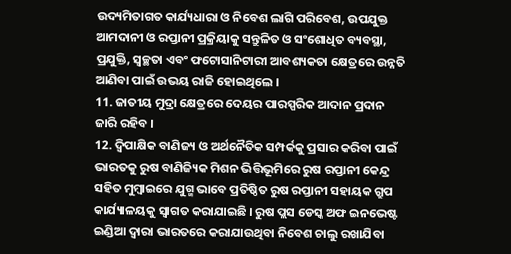ଉଦ୍ୟମିତାଗତ କାର୍ଯ୍ୟଧାରା ଓ ନିବେଶ ଲାଗି ପରିବେଶ, ଉପଯୁକ୍ତ ଆମଦାନୀ ଓ ରପ୍ତାନୀ ପ୍ରକ୍ରିୟାକୁ ସନ୍ତୁଳିତ ଓ ସଂଶୋଧିତ ବ୍ୟବସ୍ଥା, ପ୍ରଯୁକ୍ତି, ସ୍ୱଚ୍ଛତା ଏବଂ ଫଟୋସାନିଟାରୀ ଆବଶ୍ୟକତା କ୍ଷେତ୍ରରେ ଉନ୍ନତି ଆଣିବା ପାଇଁ ଉଭୟ ରାଜି ହୋଇଥିଲେ ।
11. ଜାତୀୟ ମୁଦ୍ରା କ୍ଷେତ୍ରରେ ଦେୟର ପାରସ୍ପରିକ ଆଦାନ ପ୍ରଦାନ ଜାରି ରହିବ ।
12. ଦ୍ୱିପାକ୍ଷିକ ବାଣିଜ୍ୟ ଓ ଅର୍ଥନୈତିକ ସମ୍ପର୍କକୁ ପ୍ରସାର କରିବା ପାଇଁ ଭାରତକୁ ରୁଷ ବାଣିଜ୍ୟିକ ମିଶନ ଭିତ୍ତିଭୂମିରେ ରୁଷ ରପ୍ତାନୀ କେନ୍ଦ୍ର ସହିତ ମୁମ୍ବାଇରେ ଯୁଗ୍ମ ଭାବେ ପ୍ରତିଷ୍ଠିତ ରୁଷ ରପ୍ତାନୀ ସହାୟକ ଗ୍ରୁପ କାର୍ଯ୍ୟାଳୟକୁ ସ୍ୱାଗତ କରାଯାଇଛି । ରୁଷ ପ୍ଲସ ଡେସ୍କ ଅଫ ଇନଭେଷ୍ଟ ଇଣ୍ଡିଆ ଦ୍ୱାରା ଭାରତରେ କରାଯାଉଥିବା ନିବେଶ ଚାଲୁ ରଖାଯିବା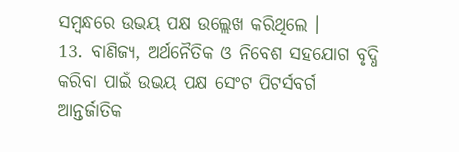ସମ୍ବନ୍ଧରେ ଉଭୟ ପକ୍ଷ ଉଲ୍ଲେଖ କରିଥିଲେ ।
13. ବାଣିଜ୍ୟ, ଅର୍ଥନୈତିକ ଓ ନିବେଶ ସହଯୋଗ ବୃଦ୍ଧି କରିବା ପାଇଁ ଉଭୟ ପକ୍ଷ ସେଂଟ ପିଟର୍ସବର୍ଗ ଆନ୍ତର୍ଜାତିକ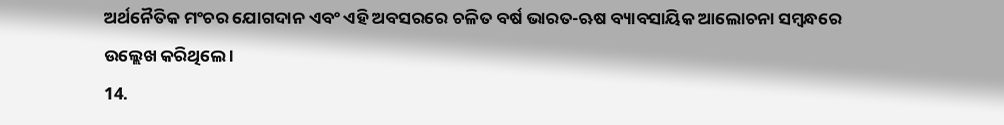ଅର୍ଥନୈତିକ ମଂଚର ଯୋଗଦାନ ଏବଂ ଏହି ଅବସରରେ ଚଳିତ ବର୍ଷ ଭାରତ-ଋଷ ବ୍ୟାବସାୟିକ ଆଲୋଚନା ସମ୍ବନ୍ଧରେ ଉଲ୍ଲେଖ କରିଥିଲେ ।
14.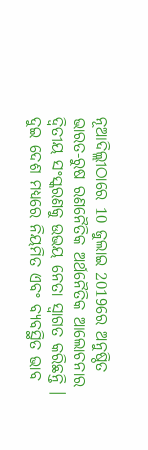ନୂଆଦିଲ୍ଲୀଠାରେ 10 ଜୁଲାଇ 2019ରେ ଅନୁଷ୍ଠିତ ଭାରତ-ରୁଷ ରଣନୈତିକ ଅର୍ଥନୈତିକ ଆଲୋଚନାର ଦ୍ୱିତୀୟ ସଂସ୍କରଣକୁ ଉଭୟ ନେତା ସ୍ୱାଗତ କରିଛନ୍ତି । ଦୁଇ ଦେଶ ମଧ୍ୟରେ ନିୟମିତ ଏବଂ ବ୍ୟବସ୍ଥିତ ଭାବ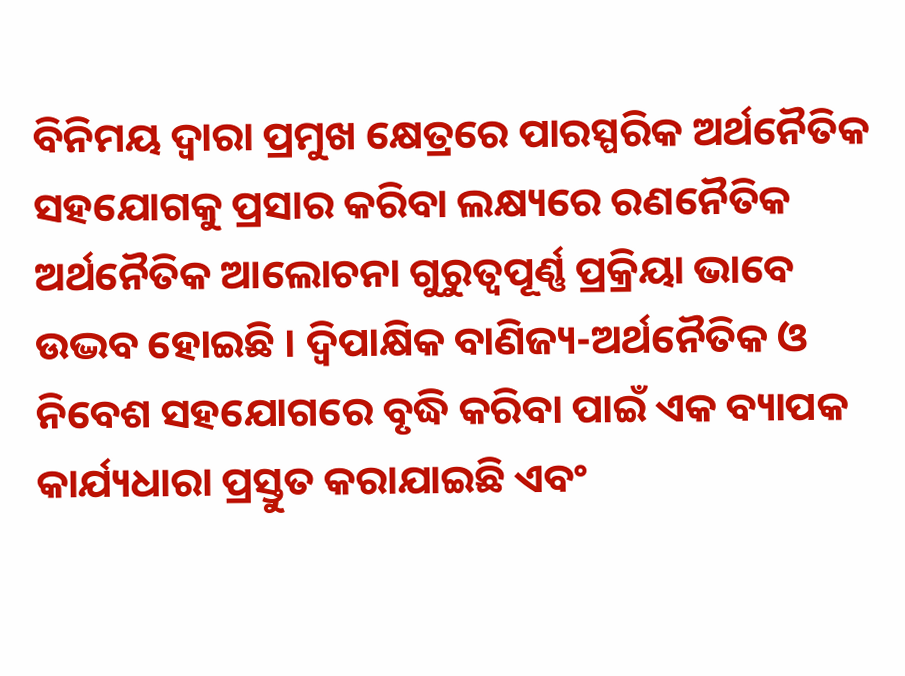ବିନିମୟ ଦ୍ୱାରା ପ୍ରମୁଖ କ୍ଷେତ୍ରରେ ପାରସ୍ପରିକ ଅର୍ଥନୈତିକ ସହଯୋଗକୁ ପ୍ରସାର କରିବା ଲକ୍ଷ୍ୟରେ ରଣନୈତିକ ଅର୍ଥନୈତିକ ଆଲୋଚନା ଗୁରୁତ୍ୱପୂର୍ଣ୍ଣ ପ୍ରକ୍ରିୟା ଭାବେ ଉଦ୍ଭବ ହୋଇଛି । ଦ୍ୱିପାକ୍ଷିକ ବାଣିଜ୍ୟ-ଅର୍ଥନୈତିକ ଓ ନିବେଶ ସହଯୋଗରେ ବୃଦ୍ଧି କରିବା ପାଇଁ ଏକ ବ୍ୟାପକ କାର୍ଯ୍ୟଧାରା ପ୍ରସ୍ତୁତ କରାଯାଇଛି ଏବଂ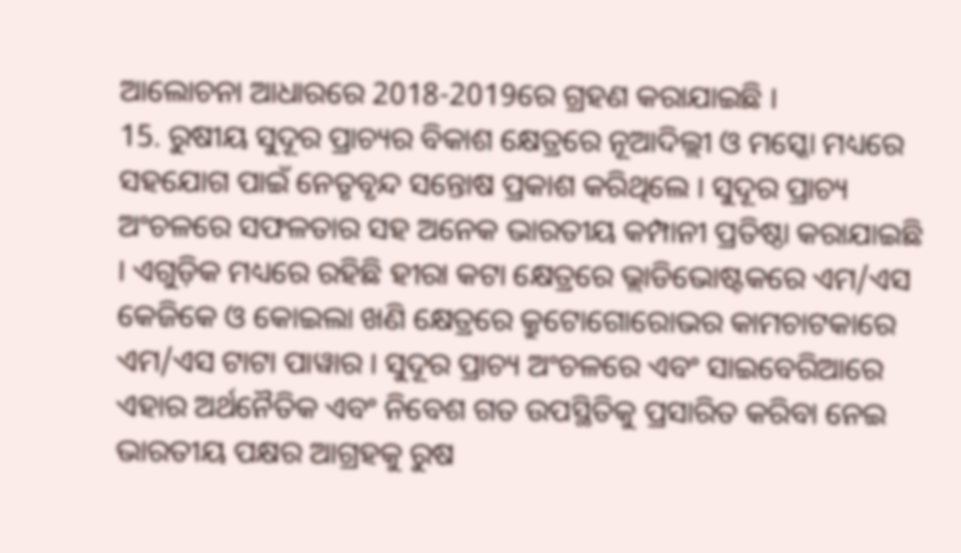ଆଲୋଚନା ଆଧାରରେ 2018-2019ରେ ଗ୍ରହଣ କରାଯାଇଛି ।
15. ରୁଷୀୟ ସୁଦୂର ପ୍ରାଚ୍ୟର ବିକାଶ କ୍ଷେତ୍ରରେ ନୂଆଦିଲ୍ଲୀ ଓ ମସ୍କୋ ମଧ୍ୟରେ ସହଯୋଗ ପାଇଁ ନେତୃବୃନ୍ଦ ସନ୍ତୋଷ ପ୍ରକାଶ କରିଥିଲେ । ସୁଦୂର ପ୍ରାଚ୍ୟ ଅଂଚଳରେ ସଫଳତାର ସହ ଅନେକ ଭାରତୀୟ କମ୍ପାନୀ ପ୍ରତିଷ୍ଠା କରାଯାଇଛି । ଏଗୁଡ଼ିକ ମଧ୍ୟରେ ରହିଛି ହୀରା କଟା କ୍ଷେତ୍ରରେ ଭ୍ଲାଡିଭୋଷ୍ଟକରେ ଏମ/ଏସ କେଜିକେ ଓ କୋଇଲା ଖଣି କ୍ଷେତ୍ରରେ କ୍ରୁଟୋଗୋରୋଭର କାମଚାଟକାରେ ଏମ/ଏସ ଟାଟା ପାୱାର । ସୁଦୂର ପ୍ରାଚ୍ୟ ଅଂଚଳରେ ଏବଂ ସାଇବେରିଆରେ ଏହାର ଅର୍ଥନୈତିକ ଏବଂ ନିବେଶ ଗତ ଉପସ୍ଥିତିକୁ ପ୍ରସାରିତ କରିବା ନେଇ ଭାରତୀୟ ପକ୍ଷର ଆଗ୍ରହକୁ ରୁଷ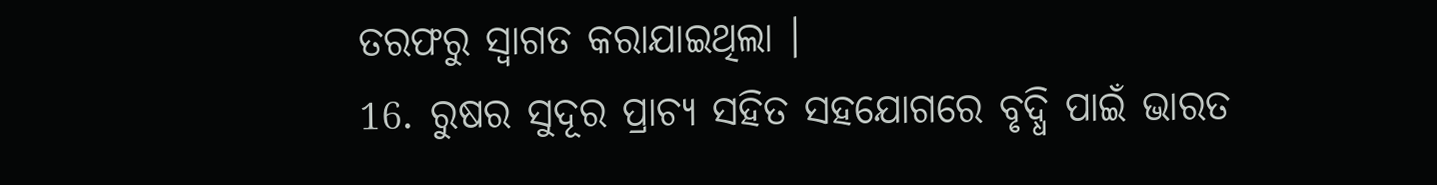ତରଫରୁ ସ୍ୱାଗତ କରାଯାଇଥିଲା ।
16. ରୁଷର ସୁଦୂର ପ୍ରାଚ୍ୟ ସହିତ ସହଯୋଗରେ ବୃଦ୍ଧି ପାଇଁ ଭାରତ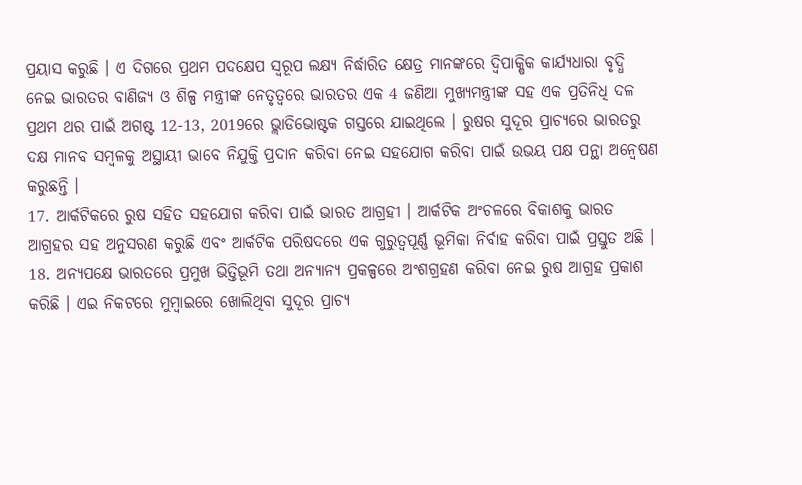ପ୍ରୟାସ କରୁଛି । ଏ ଦିଗରେ ପ୍ରଥମ ପଦକ୍ଷେପ ସ୍ୱରୂପ ଲକ୍ଷ୍ୟ ନିର୍ଦ୍ଧାରିତ କ୍ଷେତ୍ର ମାନଙ୍କରେ ଦ୍ୱିପାକ୍ଷିକ କାର୍ଯ୍ୟଧାରା ବୃଦ୍ଧି ନେଇ ଭାରତର ବାଣିଜ୍ୟ ଓ ଶିଳ୍ପ ମନ୍ତ୍ରୀଙ୍କ ନେତୃତ୍ୱରେ ଭାରତର ଏକ 4 ଜଣିଆ ମୁଖ୍ୟମନ୍ତ୍ରୀଙ୍କ ସହ ଏକ ପ୍ରତିନିଧି ଦଳ ପ୍ରଥମ ଥର ପାଇଁ ଅଗଷ୍ଟ 12-13, 2019ରେ ଭ୍ଲାଡିଭୋଷ୍ଟକ ଗସ୍ତରେ ଯାଇଥିଲେ । ରୁଷର ସୁଦୂର ପ୍ରାଚ୍ୟରେ ଭାରତରୁ ଦକ୍ଷ ମାନବ ସମ୍ବଳକୁ ଅସ୍ଥାୟୀ ଭାବେ ନିଯୁକ୍ତି ପ୍ରଦାନ କରିବା ନେଇ ସହଯୋଗ କରିବା ପାଇଁ ଉଭୟ ପକ୍ଷ ପନ୍ଥା ଅନ୍ୱେଷଣ କରୁଛନ୍ତି ।
17. ଆର୍କଟିକରେ ରୁଷ ସହିତ ସହଯୋଗ କରିବା ପାଇଁ ଭାରତ ଆଗ୍ରହୀ । ଆର୍କଟିକ ଅଂଚଳରେ ବିକାଶକୁ ଭାରତ ଆଗ୍ରହର ସହ ଅନୁସରଣ କରୁଛି ଏବଂ ଆର୍କଟିକ ପରିଷଦରେ ଏକ ଗୁରୁତ୍ୱପୂର୍ଣ୍ଣ ଭୂମିକା ନିର୍ବାହ କରିବା ପାଇଁ ପ୍ରସ୍ତୁତ ଅଛି ।
18. ଅନ୍ୟପକ୍ଷେ ଭାରତରେ ପ୍ରମୁଖ ଭିତ୍ତିଭୂମି ତଥା ଅନ୍ୟାନ୍ୟ ପ୍ରକଳ୍ପରେ ଅଂଶଗ୍ରହଣ କରିବା ନେଇ ରୁଷ ଆଗ୍ରହ ପ୍ରକାଶ କରିଛି । ଏଇ ନିକଟରେ ମୁମ୍ବାଇରେ ଖୋଲିଥିବା ସୁଦୂର ପ୍ରାଚ୍ୟ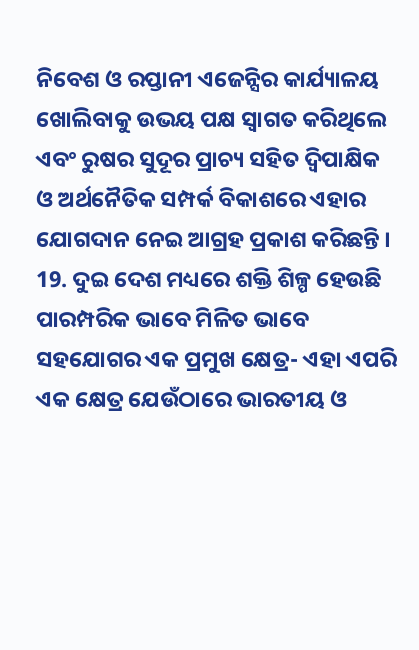ନିବେଶ ଓ ରପ୍ତାନୀ ଏଜେନ୍ସିର କାର୍ଯ୍ୟାଳୟ ଖୋଲିବାକୁ ଉଭୟ ପକ୍ଷ ସ୍ୱାଗତ କରିଥିଲେ ଏବଂ ରୁଷର ସୁଦୂର ପ୍ରାଚ୍ୟ ସହିତ ଦ୍ୱିପାକ୍ଷିକ ଓ ଅର୍ଥନୈତିକ ସମ୍ପର୍କ ବିକାଶରେ ଏହାର ଯୋଗଦାନ ନେଇ ଆଗ୍ରହ ପ୍ରକାଶ କରିଛନ୍ତି ।
19. ଦୁଇ ଦେଶ ମଧ୍ୟରେ ଶକ୍ତି ଶିଳ୍ପ ହେଉଛି ପାରମ୍ପରିକ ଭାବେ ମିଳିତ ଭାବେ ସହଯୋଗର ଏକ ପ୍ରମୁଖ କ୍ଷେତ୍ର- ଏହା ଏପରି ଏକ କ୍ଷେତ୍ର ଯେଉଁଠାରେ ଭାରତୀୟ ଓ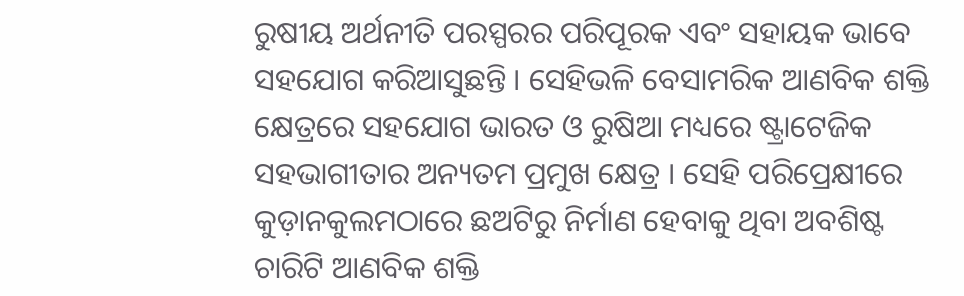ରୁଷୀୟ ଅର୍ଥନୀତି ପରସ୍ପରର ପରିପୂରକ ଏବଂ ସହାୟକ ଭାବେ ସହଯୋଗ କରିଆସୁଛନ୍ତି । ସେହିଭଳି ବେସାମରିକ ଆଣବିକ ଶକ୍ତି କ୍ଷେତ୍ରରେ ସହଯୋଗ ଭାରତ ଓ ରୁଷିଆ ମଧ୍ୟରେ ଷ୍ଟ୍ରାଟେଜିକ ସହଭାଗୀତାର ଅନ୍ୟତମ ପ୍ରମୁଖ କ୍ଷେତ୍ର । ସେହି ପରିପ୍ରେକ୍ଷୀରେ କୁଡ଼ାନକୁଲମଠାରେ ଛଅଟିରୁ ନିର୍ମାଣ ହେବାକୁ ଥିବା ଅବଶିଷ୍ଟ ଚାରିଟି ଆଣବିକ ଶକ୍ତି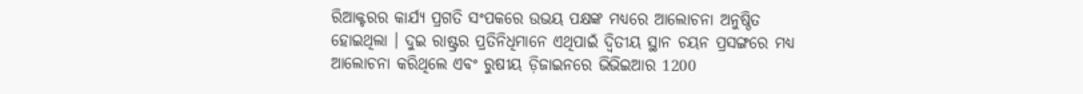ରିଆକ୍ଟରର କାର୍ଯ୍ୟ ପ୍ରଗତି ସଂପକରେ ଉଭୟ ପକ୍ଷଙ୍କ ମଧ୍ୟରେ ଆଲୋଚନା ଅନୁଷ୍ଠିତ ହୋଇଥିଲା । ଦୁଇ ରାଷ୍ଟ୍ରର ପ୍ରତିନିଧିମାନେ ଏଥିପାଇଁ ଦ୍ୱିତୀୟ ସ୍ଥାନ ଚୟନ ପ୍ରସଙ୍ଗରେ ମଧ୍ୟ ଆଲୋଚନା କରିଥିଲେ ଏବଂ ରୁଷୀୟ ଡ଼ିଜାଇନରେ ଭିଭିଇଆର 1200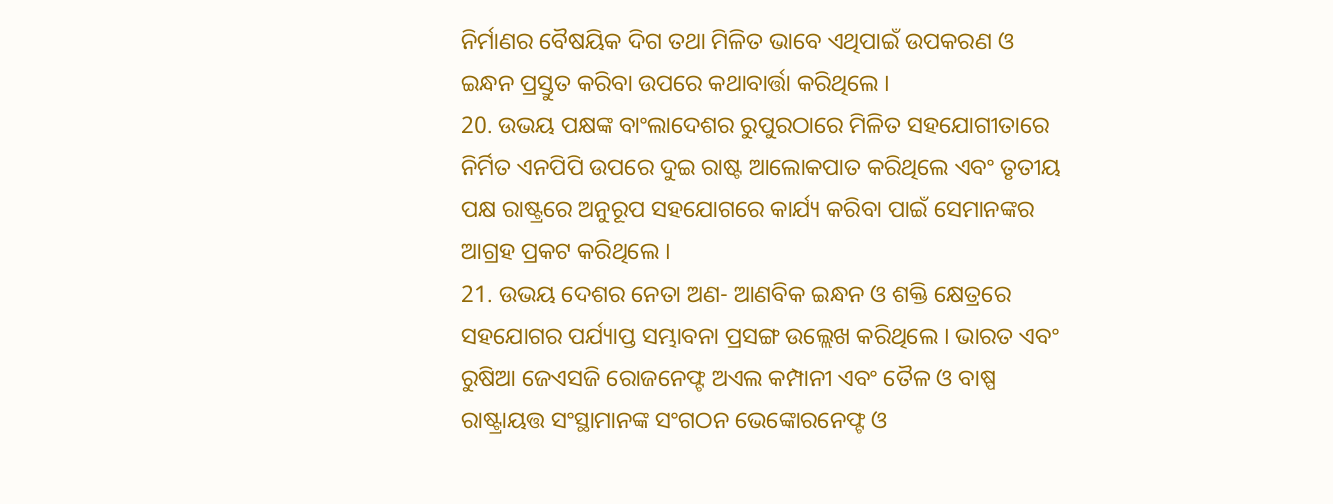ନିର୍ମାଣର ବୈଷୟିକ ଦିଗ ତଥା ମିଳିତ ଭାବେ ଏଥିପାଇଁ ଉପକରଣ ଓ ଇନ୍ଧନ ପ୍ରସ୍ତୁତ କରିବା ଉପରେ କଥାବାର୍ତ୍ତା କରିଥିଲେ ।
20. ଉଭୟ ପକ୍ଷଙ୍କ ବାଂଲାଦେଶର ରୁପୁରଠାରେ ମିଳିତ ସହଯୋଗୀତାରେ ନିର୍ମିତ ଏନପିପି ଉପରେ ଦୁଇ ରାଷ୍ଟ ଆଲୋକପାତ କରିଥିଲେ ଏବଂ ତୃତୀୟ ପକ୍ଷ ରାଷ୍ଟ୍ରରେ ଅନୁରୂପ ସହଯୋଗରେ କାର୍ଯ୍ୟ କରିବା ପାଇଁ ସେମାନଙ୍କର ଆଗ୍ରହ ପ୍ରକଟ କରିଥିଲେ ।
21. ଉଭୟ ଦେଶର ନେତା ଅଣ- ଆଣବିକ ଇନ୍ଧନ ଓ ଶକ୍ତି କ୍ଷେତ୍ରରେ ସହଯୋଗର ପର୍ଯ୍ୟାପ୍ତ ସମ୍ଭାବନା ପ୍ରସଙ୍ଗ ଉଲ୍ଲେଖ କରିଥିଲେ । ଭାରତ ଏବଂ ରୁଷିଆ ଜେଏସଜି ରୋଜନେଫ୍ଟ ଅଏଲ କମ୍ପାନୀ ଏବଂ ତୈଳ ଓ ବାଷ୍ପ ରାଷ୍ଟ୍ରାୟତ୍ତ ସଂସ୍ଥାମାନଙ୍କ ସଂଗଠନ ଭେଙ୍କୋରନେଫ୍ଟ ଓ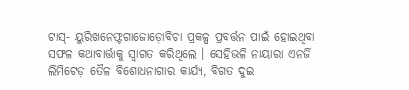ଟାସ୍- ୟୁରିଖନେଫ୍ଟଗାଜୋଡ଼ୋବିଚା ପ୍ରକଳ୍ପ ପ୍ରବର୍ତ୍ତନ ପାଇଁ ହୋଇଥିବା ସଫଳ କଥାବାର୍ତ୍ତାକୁ ସ୍ୱାଗତ କରିଥିଲେ । ସେହିଭଳି ନାୟାରା ଏନର୍ଜି ଲିମିଟେଡ଼ ତୈଳ ବିଶୋଧନାଗାର କାର୍ଯ୍ୟ, ବିଗତ ଦୁଇ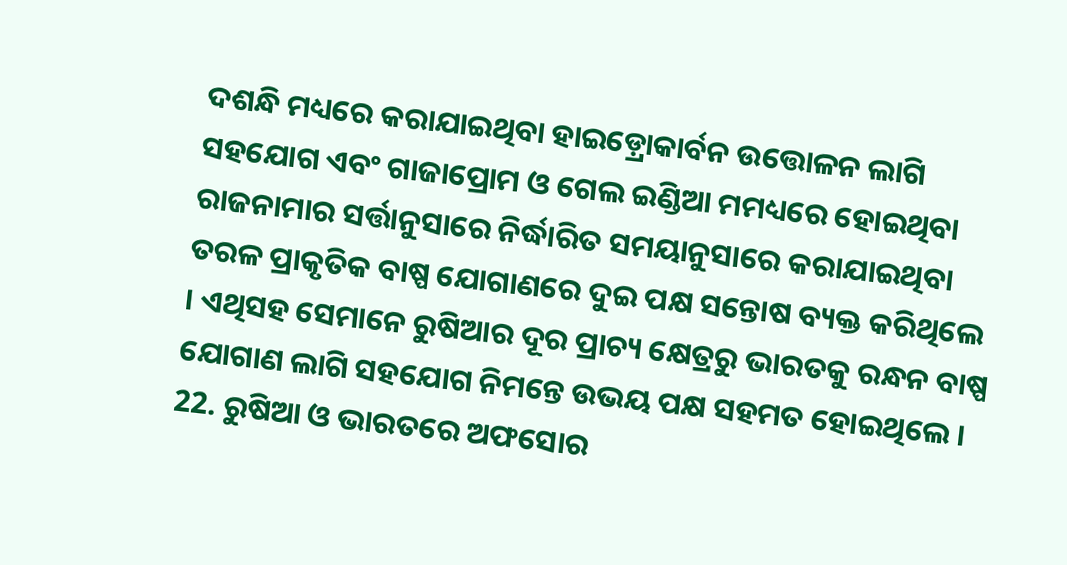ଦଶନ୍ଧି ମଧ୍ୟରେ କରାଯାଇଥିବା ହାଇଡ଼୍ରୋକାର୍ବନ ଉତ୍ତୋଳନ ଲାଗି ସହଯୋଗ ଏବଂ ଗାଜାପ୍ରୋମ ଓ ଗେଲ ଇଣ୍ଡିଆ ମମଧ୍ୟରେ ହୋଇଥିବା ରାଜନାମାର ସର୍ତ୍ତାନୁସାରେ ନିର୍ଦ୍ଧାରିତ ସମୟାନୁସାରେ କରାଯାଇଥିବା ତରଳ ପ୍ରାକୃତିକ ବାଷ୍ପ ଯୋଗାଣରେ ଦୁଇ ପକ୍ଷ ସନ୍ତୋଷ ବ୍ୟକ୍ତ କରିଥିଲେ । ଏଥିସହ ସେମାନେ ରୁଷିଆର ଦୂର ପ୍ରାଚ୍ୟ କ୍ଷେତ୍ରରୁ ଭାରତକୁ ରନ୍ଧନ ବାଷ୍ପ ଯୋଗାଣ ଲାଗି ସହଯୋଗ ନିମନ୍ତେ ଉଭୟ ପକ୍ଷ ସହମତ ହୋଇଥିଲେ ।
22. ରୁଷିଆ ଓ ଭାରତରେ ଅଫସୋର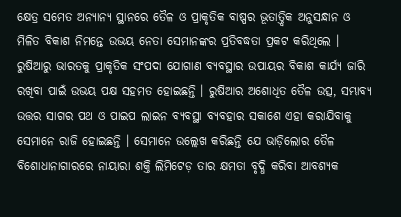କ୍ଷେତ୍ର ସମେତ ଅନ୍ୟାନ୍ୟ ସ୍ଥାନରେ ତୈଳ ଓ ପ୍ରାକୃତିକ ବାଷ୍ପର ଭୂତାତ୍ତ୍ୱିକ ଅନୁସନ୍ଧାନ ଓ ମିଳିତ ବିକାଶ ନିମନ୍ତେ ଉଭୟ ନେତା ସେମାନଙ୍କର ପ୍ରତିବଦ୍ଧତା ପ୍ରକଟ କରିଥିଲେ । ରୁଷିଆରୁ ଭାରତକୁ ପ୍ରାକୃତିକ ସଂପଦା ଯୋଗାଣ ବ୍ୟବସ୍ଥାର ଉପାୟର ବିକାଶ କାର୍ଯ୍ୟ ଜାରି ରଖିବା ପାଇଁ ଉଭୟ ପକ୍ଷ ସହମତ ହୋଇଛନ୍ତି । ରୁଷିଆର ଅଶୋଧିତ ତୈଳ ଉତ୍ସ, ସମ୍ଭାବ୍ୟ ଉତ୍ତର ସାଗର ପଥ ଓ ପାଇପ ଲାଇନ ବ୍ୟବସ୍ଥା ବ୍ୟବହାର ସକାଶେ ଏହା କରାଯିବାକୁ ସେମାନେ ରାଜି ହୋଇଛନ୍ତି । ସେମାନେ ଉଲ୍ଲେଖ କରିଛନ୍ତି ଯେ ଭାଡ଼ିଲୋର ତୈଳ ବିଶୋଧାନାଗାରରେ ନାୟାରା ଶକ୍ତି ଲିମିଟେଡ଼ ତାର କ୍ଷମତା ବୃଦ୍ଧି କରିବା ଆବଶ୍ୟକ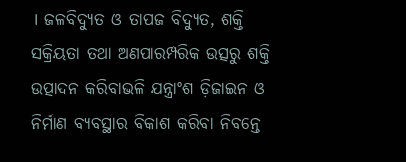। ଜଳବିଦ୍ୟୁତ ଓ ତାପଜ ବିଦ୍ୟୁତ, ଶକ୍ତି ସକ୍ରିୟତା ତଥା ଅଣପାରମ୍ପରିକ ଉତ୍ସରୁ ଶକ୍ତି ଉତ୍ପାଦନ କରିବାଭଳି ଯନ୍ତ୍ରାଂଶ ଡ଼ିଜାଇନ ଓ ନିର୍ମାଣ ବ୍ୟବସ୍ଥାର ବିକାଶ କରିବା ନିବନ୍ତେ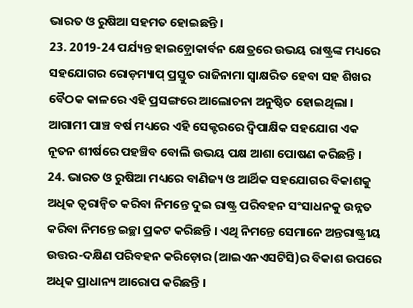ଭାରତ ଓ ରୁଷିଆ ସହମତ ହୋଇଛନ୍ତି ।
23. 2019-24 ପର୍ଯ୍ୟନ୍ତ ହାଇଡ଼୍ରୋକାର୍ବନ କ୍ଷେତ୍ରରେ ଉଭୟ ରାଷ୍ଟ୍ରଙ୍କ ମଧ୍ୟରେ ସହଯୋଗର ରୋଡ଼ମ୍ୟାପ୍ ପ୍ରସ୍ତୁତ ରାଜିନାମା ସ୍ୱାକ୍ଷରିତ ହେବା ସହ ଶିଖର ବୈଠକ କାଳରେ ଏହି ପ୍ରସଙ୍ଗରେ ଆଲୋଚନା ଅନୁଷ୍ଠିତ ହୋଇଥିଲା । ଆଗାମୀ ପାଞ୍ଚ ବର୍ଷ ମଧ୍ୟରେ ଏହି ସେକ୍ଟରରେ ଦ୍ୱିପାକ୍ଷିକ ସହଯୋଗ ଏକ ନୂତନ ଶୀର୍ଷରେ ପହଞ୍ଚିବ ବୋଲି ଉଭୟ ପକ୍ଷ ଆଶା ପୋଷଣ କରିଛନ୍ତି ।
24. ଭାରତ ଓ ରୁଷିଆ ମଧ୍ୟରେ ବାଣିଜ୍ୟ ଓ ଆର୍ଥିକ ସହଯୋଗର ବିକାଶକୁ ଅଧିକ ତ୍ୱରାନ୍ୱିତ କରିବା ନିମନ୍ତେ ଦୁଇ ରାଷ୍ଟ୍ର ପରିବହନ ସଂସାଧନକୁ ଉନ୍ନତ କରିବା ନିମନ୍ତେ ଇଚ୍ଛା ପ୍ରକଟ କରିଛନ୍ତି । ଏଥି ନିମନ୍ତେ ସେମାନେ ଅନ୍ତରାଷ୍ଟ୍ରୀୟ ଉତ୍ତର-ଦକ୍ଷିଣ ପରିବହନ କରିଡ଼ୋର (ଆଇଏନଏସଟିସି)ର ବିକାଶ ଉପରେ ଅଧିକ ପ୍ରାଧାନ୍ୟ ଆରୋପ କରିଛନ୍ତି ।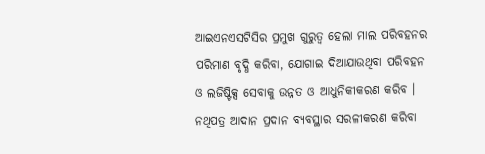ଆଇଏନଏସଟିସିର ପ୍ରମୁଖ ଗୁରୁତ୍ୱ ହେଲା ମାଲ ପରିବହନର ପରିମାଣ ବୃଦ୍ଧି କରିବା, ଯୋଗାଇ ଦିଆଯାଉଥିବା ପରିବହନ ଓ ଲଜିଷ୍ଟିକ୍ସ ସେବାକୁ ଉନ୍ନତ ଓ ଆଧୁନିକୀକରଣ କରିବ । ନଥିପତ୍ର ଆଦାନ ପ୍ରଦାନ ବ୍ୟବସ୍ଥାର ସରଳୀକରଣ କରିବା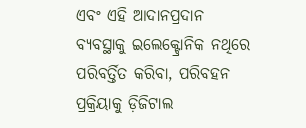ଏବଂ ଏହି ଆଦାନପ୍ରଦାନ ବ୍ୟବସ୍ଥାକୁ ଇଲେକ୍ଟ୍ରୋନିକ ନଥିରେ ପରିବର୍ତ୍ତିତ କରିବା, ପରିବହନ ପ୍ରକ୍ରିୟାକୁ ଡ଼ିଜିଟାଲ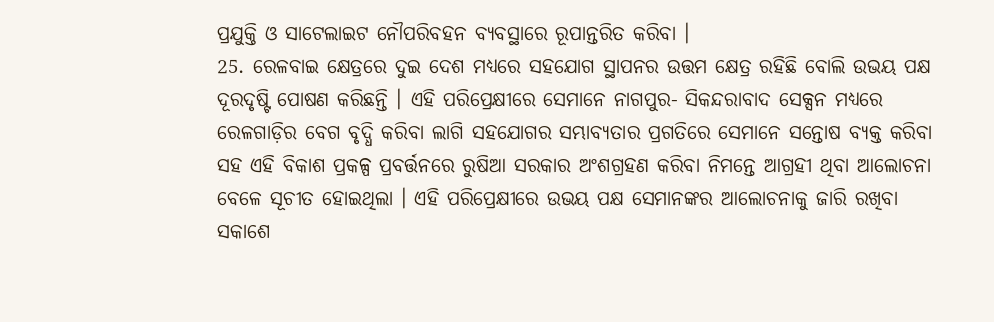ପ୍ରଯୁକ୍ତି ଓ ସାଟେଲାଇଟ ନୌପରିବହନ ବ୍ୟବସ୍ଥାରେ ରୂପାନ୍ତରିତ କରିବା ।
25. ରେଳବାଇ କ୍ଷେତ୍ରରେ ଦୁଇ ଦେଶ ମଧ୍ୟରେ ସହଯୋଗ ସ୍ଥାପନର ଉତ୍ତମ କ୍ଷେତ୍ର ରହିଛି ବୋଲି ଉଭୟ ପକ୍ଷ ଦୂରଦୃଷ୍ଟି ପୋଷଣ କରିଛନ୍ତି । ଏହି ପରିପ୍ରେକ୍ଷୀରେ ସେମାନେ ନାଗପୁର- ସିକନ୍ଦରାବାଦ ସେକ୍ସନ ମଧ୍ୟରେ ରେଳଗାଡ଼ିର ବେଗ ବୃଦ୍ଧି କରିବା ଲାଗି ସହଯୋଗର ସମ୍ଭାବ୍ୟତାର ପ୍ରଗତିରେ ସେମାନେ ସନ୍ତୋଷ ବ୍ୟକ୍ତ କରିବା ସହ ଏହି ବିକାଶ ପ୍ରକଳ୍ପ ପ୍ରବର୍ତ୍ତନରେ ରୁଷିଆ ସରକାର ଅଂଶଗ୍ରହଣ କରିବା ନିମନ୍ତେ ଆଗ୍ରହୀ ଥିବା ଆଲୋଚନା ବେଳେ ସୂଚୀତ ହୋଇଥିଲା । ଏହି ପରିପ୍ରେକ୍ଷୀରେ ଉଭୟ ପକ୍ଷ ସେମାନଙ୍କର ଆଲୋଚନାକୁ ଜାରି ରଖିବା ସକାଶେ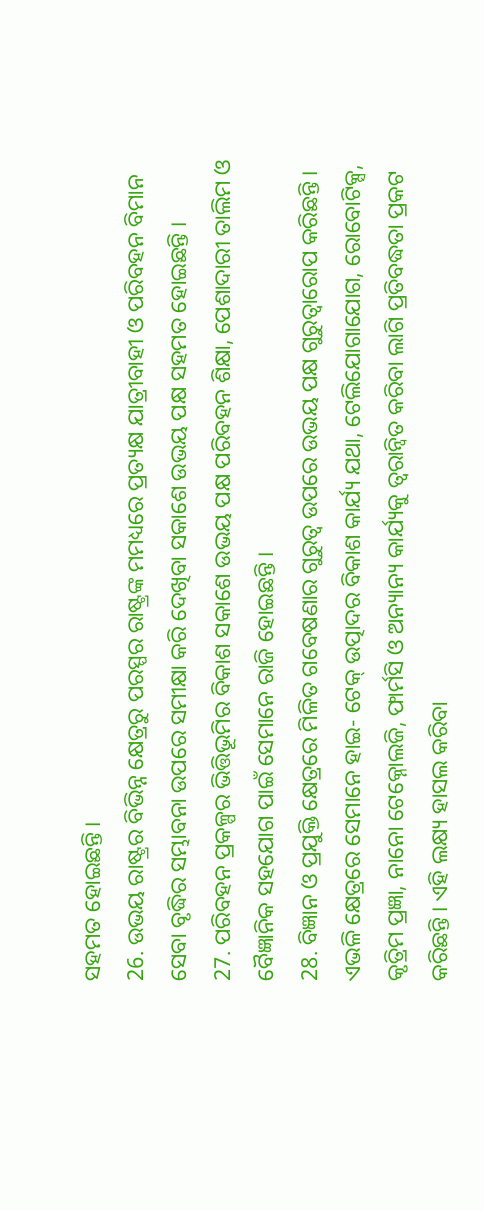ସହମତ ହୋଇଛନ୍ତି ।
26. ଉଭୟ ରାଷ୍ଟ୍ରର ବିଭିନ୍ନ କ୍ଷେତ୍ରରୁ ପରସ୍ପର ରାଷ୍ଟ୍ରଙ୍କ ମମଧ୍ୟରେ ପ୍ରତ୍ୟକ୍ଷ ଯାତ୍ରୀବାହୀ ଓ ପରିବହନ ବିମାନ ସେବା ବୃଦ୍ଧିର ସମ୍ଭାବନା ଉପରେ ସମୀକ୍ଷା କରି ଦେଖିବା ସକାଶେ ଉଭୟ ପକ୍ଷ ସହମତ ହୋଇଛନ୍ତି ।
27. ପରିବହନ ପ୍ରକଳ୍ପର ଭିତ୍ତିଭୂମିର ବିକାଶ ସକାଶେ ଉଭୟ ପକ୍ଷ ପରିବହନ ଶିକ୍ଷା, ପେଶାଦାରୀ ତାଲିମ ଓ ବୈଜ୍ଞାନିକ ସହଯୋଗ ପାଇଁ ସେମାନେ ରାଜି ହୋଇଛନ୍ତି ।
28. ବିଜ୍ଞାନ ଓ ପ୍ରଯୁକ୍ତି କ୍ଷେତ୍ରରେ ମିଳିତ ଗବେଷଣାର ଗୁରୁତ୍ୱ ଉପରେ ଉଭୟ ପକ୍ଷ ଗୁରୁତ୍ୱାରୋପ କରିଛନ୍ତି । ଏଭଳି କ୍ଷେତ୍ରରେ ସେମାନେ ହାଇ- ଟେକ୍ ଉତ୍ପାଦର ବିକାଶ କାର୍ଯ୍ୟ ଯଥା, ଟେଲିଯୋଗାଯୋଗ, ରୋବୋଟିକ୍ସ, କୃତ୍ରିମ ପ୍ରଜ୍ଞା, ନାନୋ ଟେକ୍ନୋଲଜି, ଫାର୍ମସି ଓ ଅନ୍ୟାନ୍ୟ କାର୍ଯ୍ୟକୁ ତ୍ୱରାନ୍ୱିତ କରିବା ଲାଗି ପ୍ରତିବଦ୍ଧତା ପ୍ରକଟ କରିଛନ୍ତି । ଏହି ଲକ୍ଷ୍ୟ ହାସଲ କରିବା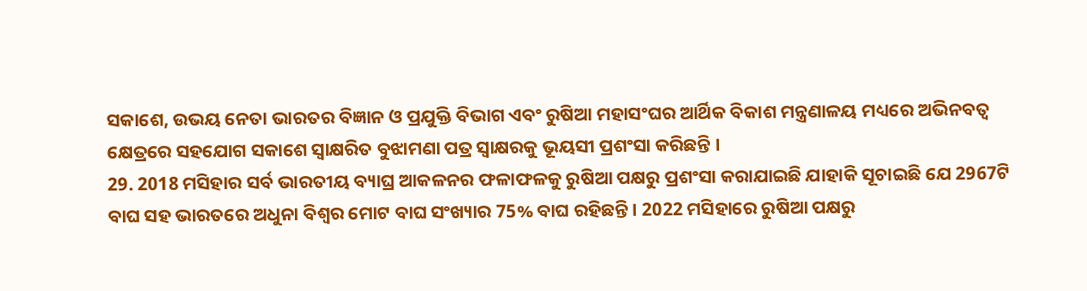ସକାଶେ, ଉଭୟ ନେତା ଭାରତର ବିଜ୍ଞାନ ଓ ପ୍ରଯୁକ୍ତି ବିଭାଗ ଏବଂ ରୁଷିଆ ମହାସଂଘର ଆର୍ଥିକ ବିକାଶ ମନ୍ତ୍ରଣାଳୟ ମଧ୍ୟରେ ଅଭିନବତ୍ୱ କ୍ଷେତ୍ରରେ ସହଯୋଗ ସକାଶେ ସ୍ୱାକ୍ଷରିତ ବୁଝାମଣା ପତ୍ର ସ୍ୱାକ୍ଷରକୁ ଭୂୟସୀ ପ୍ରଶଂସା କରିଛନ୍ତି ।
29. 2018 ମସିହାର ସର୍ବ ଭାରତୀୟ ବ୍ୟାଘ୍ର ଆକଳନର ଫଳାଫଳକୁ ରୁଷିଆ ପକ୍ଷରୁ ପ୍ରଶଂସା କରାଯାଇଛି ଯାହାକି ସୂଚାଇଛି ଯେ 2967ଟି ବାଘ ସହ ଭାରତରେ ଅଧୁନା ବିଶ୍ୱର ମୋଟ ବାଘ ସଂଖ୍ୟାର 75% ବାଘ ରହିଛନ୍ତି । 2022 ମସିହାରେ ରୁଷିଆ ପକ୍ଷରୁ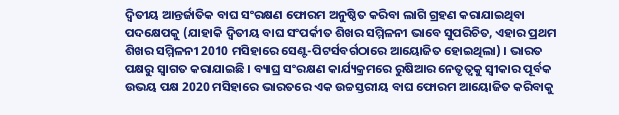ଦ୍ୱିତୀୟ ଆନ୍ତର୍ଜାତିକ ବାଘ ସଂରକ୍ଷଣ ଫୋରମ ଅନୁଷ୍ଠିତ କରିବା ଲାଗି ଗ୍ରହଣ କରାଯାଇଥିବା ପଦକ୍ଷେପକୁ (ଯାହାକି ଦ୍ୱିତୀୟ ବାଘ ସଂପର୍କୀତ ଶିଖର ସମ୍ମିଳନୀ ଭାବେ ସୁପରିଚିତ, ଏହାର ପ୍ରଥମ ଶିଖର ସମ୍ମିଳନୀ 2010 ମସିହାରେ ସେଣ୍ଟ-ପିଟର୍ସବର୍ଗଠାରେ ଆୟୋଜିତ ହୋଇଥିଲା) । ଭାରତ ପକ୍ଷରୁ ସ୍ୱାଗତ କରାଯାଇଛି । ବ୍ୟାଘ୍ର ସଂରକ୍ଷଣ କାର୍ଯ୍ୟକ୍ରମରେ ରୁଷିଆର ନେତୃତ୍ୱକୁ ସ୍ୱୀକାର ପୂର୍ବକ ଉଭୟ ପକ୍ଷ 2020 ମସିହାରେ ଭାରତରେ ଏକ ଉଚ୍ଚସ୍ତରୀୟ ବାଘ ଫୋରମ ଆୟୋଜିତ କରିବାକୁ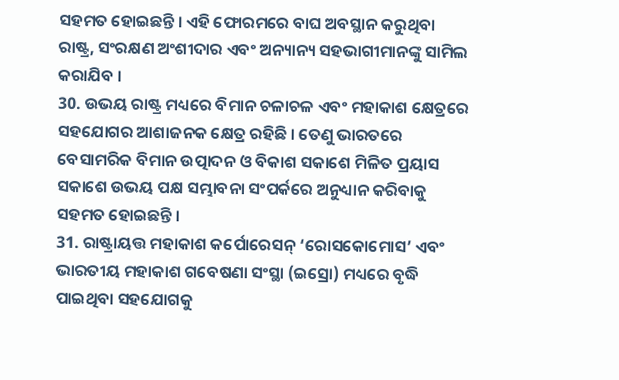ସହମତ ହୋଇଛନ୍ତି । ଏହି ଫୋରମରେ ବାଘ ଅବସ୍ଥାନ କରୁଥିବା ରାଷ୍ଟ୍ର, ସଂରକ୍ଷଣ ଅଂଶୀଦାର ଏବଂ ଅନ୍ୟାନ୍ୟ ସହଭାଗୀମାନଙ୍କୁ ସାମିଲ କରାଯିବ ।
30. ଉଭୟ ରାଷ୍ଟ୍ର ମଧ୍ୟରେ ବିମାନ ଚଳାଚଳ ଏବଂ ମହାକାଶ କ୍ଷେତ୍ରରେ ସହଯୋଗର ଆଶାଜନକ କ୍ଷେତ୍ର ରହିଛି । ତେଣୁ ଭାରତରେ ବେସାମରିକ ବିମାନ ଉତ୍ପାଦନ ଓ ବିକାଶ ସକାଶେ ମିଳିତ ପ୍ରୟାସ ସକାଶେ ଉଭୟ ପକ୍ଷ ସମ୍ଭାବନା ସଂପର୍କରେ ଅନୁଧ୍ୟାନ କରିବାକୁ ସହମତ ହୋଇଛନ୍ତି ।
31. ରାଷ୍ଟ୍ରାୟତ୍ତ ମହାକାଶ କର୍ପୋରେସନ୍ ‘ରୋସକୋମୋସ’ ଏବଂ ଭାରତୀୟ ମହାକାଶ ଗବେଷଣା ସଂସ୍ଥା (ଇସ୍ରୋ) ମଧ୍ୟରେ ବୃଦ୍ଧି ପାଇଥିବା ସହଯୋଗକୁ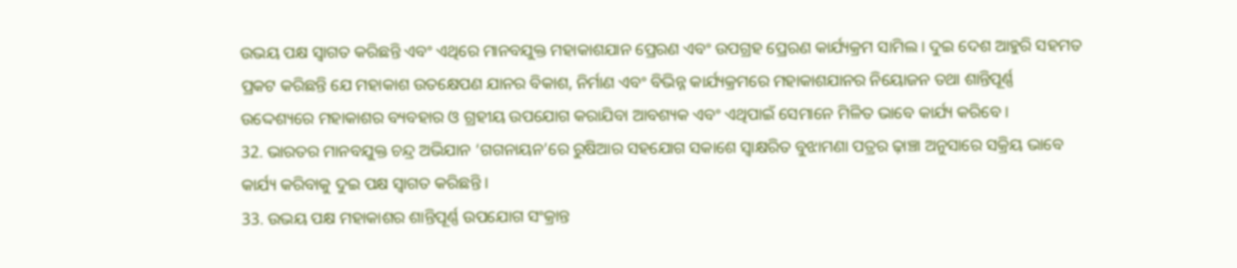ଉଭୟ ପକ୍ଷ ସ୍ୱାଗତ କରିଛନ୍ତି ଏବଂ ଏଥିରେ ମାନବଯୁକ୍ତ ମହାକାଶଯାନ ପ୍ରେରଣ ଏବଂ ଉପଗ୍ରହ ପ୍ରେରଣ କାର୍ଯ୍ୟକ୍ରମ ସାମିଲ । ଦୁଇ ଦେଶ ଆହୁରି ସହମତ ପ୍ରକଟ କରିଛନ୍ତି ଯେ ମହାକାଶ ଉତକ୍ଷେପଣ ଯାନର ବିକାଶ, ନିର୍ମାଣ ଏବଂ ବିଭିନ୍ନ କାର୍ଯ୍ୟକ୍ରମରେ ମହାକାଶଯାନର ନିୟୋଜନ ତଥା ଶାନ୍ତିପୂର୍ଣ୍ଣ ଉଦ୍ଦେଶ୍ୟରେ ମହାକାଶର ବ୍ୟବହାର ଓ ଗ୍ରହୀୟ ଉପଯୋଗ କରାଯିବା ଆବଶ୍ୟକ ଏବଂ ଏଥିପାଇଁ ସେମାନେ ମିଳିତ ଭାବେ କାର୍ଯ୍ୟ କରିବେ ।
32. ଭାରତର ମାନବଯୁକ୍ତ ଚନ୍ଦ୍ର ଅଭିଯାନ ‘ଗଗନାୟନ’ରେ ରୁଷିଆର ସହଯୋଗ ସକାଶେ ସ୍ୱାକ୍ଷରିତ ବୁଝାମଣା ପତ୍ରର ଢ଼ାଞ୍ଚା ଅନୁସାରେ ସକ୍ରିୟ ଭାବେ କାର୍ଯ୍ୟ କରିବାକୁ ଦୁଇ ପକ୍ଷ ସ୍ୱାଗତ କରିଛନ୍ତି ।
33. ଉଭୟ ପକ୍ଷ ମହାକାଶର ଶାନ୍ତିପୂର୍ଣ୍ଣ ଉପଯୋଗ ସଂକ୍ରାନ୍ତ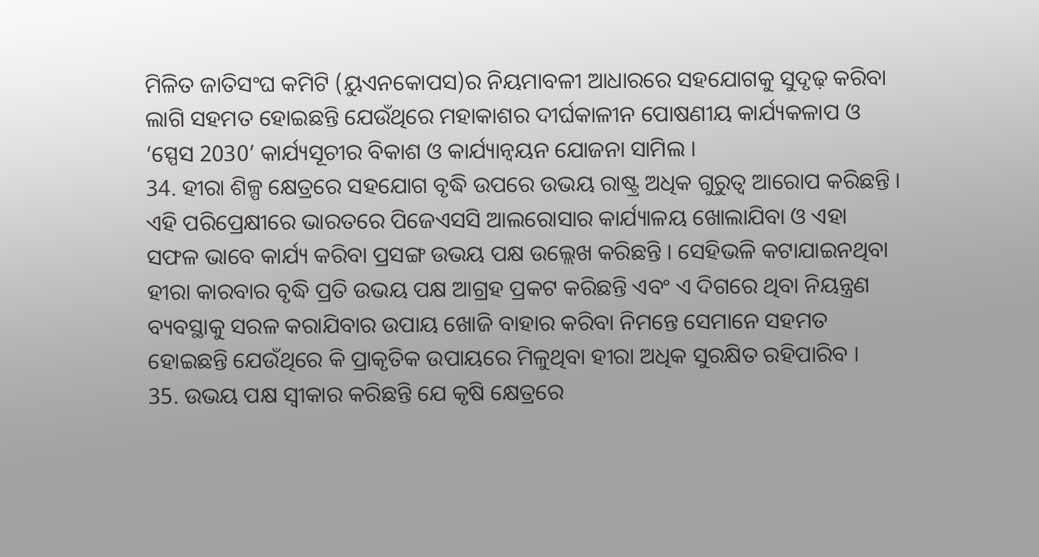ମିଳିତ ଜାତିସଂଘ କମିଟି (ୟୁଏନକୋପସ)ର ନିୟମାବଳୀ ଆଧାରରେ ସହଯୋଗକୁ ସୁଦୃଢ଼ କରିବା ଲାଗି ସହମତ ହୋଇଛନ୍ତି ଯେଉଁଥିରେ ମହାକାଶର ଦୀର୍ଘକାଳୀନ ପୋଷଣୀୟ କାର୍ଯ୍ୟକଳାପ ଓ ‘ସ୍ପେସ 2030’ କାର୍ଯ୍ୟସୂଚୀର ବିକାଶ ଓ କାର୍ଯ୍ୟାନ୍ୱୟନ ଯୋଜନା ସାମିଲ ।
34. ହୀରା ଶିଳ୍ପ କ୍ଷେତ୍ରରେ ସହଯୋଗ ବୃଦ୍ଧି ଉପରେ ଉଭୟ ରାଷ୍ଟ୍ର ଅଧିକ ଗୁରୁତ୍ୱ ଆରୋପ କରିଛନ୍ତି । ଏହି ପରିପ୍ରେକ୍ଷୀରେ ଭାରତରେ ପିଜେଏସସି ଆଲରୋସାର କାର୍ଯ୍ୟାଳୟ ଖୋଲାଯିବା ଓ ଏହା ସଫଳ ଭାବେ କାର୍ଯ୍ୟ କରିବା ପ୍ରସଙ୍ଗ ଉଭୟ ପକ୍ଷ ଉଲ୍ଲେଖ କରିଛନ୍ତି । ସେହିଭଳି କଟାଯାଇନଥିବା ହୀରା କାରବାର ବୃଦ୍ଧି ପ୍ରତି ଉଭୟ ପକ୍ଷ ଆଗ୍ରହ ପ୍ରକଟ କରିଛନ୍ତି ଏବଂ ଏ ଦିଗରେ ଥିବା ନିୟନ୍ତ୍ରଣ ବ୍ୟବସ୍ଥାକୁ ସରଳ କରାଯିବାର ଉପାୟ ଖୋଜି ବାହାର କରିବା ନିମନ୍ତେ ସେମାନେ ସହମତ ହୋଇଛନ୍ତି ଯେଉଁଥିରେ କି ପ୍ରାକୃତିକ ଉପାୟରେ ମିଳୁଥିବା ହୀରା ଅଧିକ ସୁରକ୍ଷିତ ରହିପାରିବ ।
35. ଉଭୟ ପକ୍ଷ ସ୍ୱୀକାର କରିଛନ୍ତି ଯେ କୃଷି କ୍ଷେତ୍ରରେ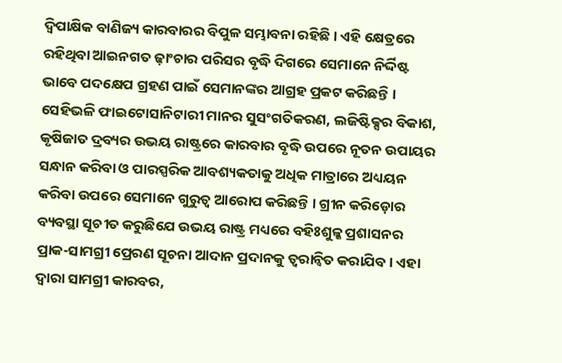ଦ୍ୱିପାକ୍ଷିକ ବାଣିଜ୍ୟ କାରବାରର ବିପୁଳ ସମ୍ଭାବନା ରହିଛି । ଏହି କ୍ଷେତ୍ରରେ ରହିଥିବା ଆଇନଗତ ଢ଼ାଂଚାର ପରିସର ବୃଦ୍ଧି ଦିଗରେ ସେମାନେ ନିର୍ଦ୍ଦିଷ୍ଟ ଭାବେ ପଦକ୍ଷେପ ଗ୍ରହଣ ପାଇଁ ସେମାନଙ୍କର ଆଗ୍ରହ ପ୍ରକଟ କରିଛନ୍ତି । ସେହିଭଳି ଫାଇଟୋସାନିଟାରୀ ମାନର ସୁସଂଗତିକରଣ, ଲଜିଷ୍ଟିକ୍ସର ବିକାଶ, କୃଷିଜାତ ଦ୍ରବ୍ୟର ଉଭୟ ରାଷ୍ଟ୍ରରେ କାରବାର ବୃଦ୍ଧି ଉପରେ ନୂତନ ଉପାୟର ସନ୍ଧାନ କରିବା ଓ ପାରସ୍ପରିକ ଆବଶ୍ୟକତାକୁ ଅଧିକ ମାତ୍ରାରେ ଅଧ୍ୟୟନ କରିବା ଉପରେ ସେମାନେ ଗୁରୁତ୍ୱ ଆରୋପ କରିଛନ୍ତି । ଗ୍ରୀନ କରିଡ଼ୋର ବ୍ୟବସ୍ଥା ସୂଚୀତ କରୁଛିଯେ ଉଭୟ ରାଷ୍ଟ୍ର ମଧ୍ୟରେ ବହିଃଶୁଳ୍କ ପ୍ରଶାସନର ପ୍ରାକ-ସାମଗ୍ରୀ ପ୍ରେରଣ ସୂଚନା ଆଦାନ ପ୍ରଦାନକୁ ତ୍ୱରାନ୍ୱିତ କରାଯିବ । ଏହା ଦ୍ୱାରା ସାମଗ୍ରୀ କାରବର,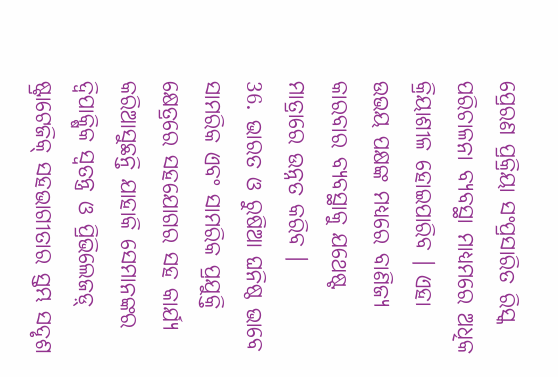ପ୍ରେରଣ ପ୍ରକ୍ରିୟା ସଂପ୍ରସାରିତ ରିସ୍କ ପରିଚାଳନା ବ୍ୟବସ୍ଥା ମାଧ୍ୟମରେ ଅଧିକ କ୍ରିୟାଶୀଳ ହୋଇପାରିବ । ଏହା ଉଭୟ ପକ୍ଷଙ୍କ ମଧ୍ୟରେ ବାଣିଜ୍ୟ କାରବାର ବ୍ୟବସ୍ଥାକୁ ଯଥେଷ୍ଟ ମାତ୍ରାରେ ଉନ୍ନତ କରିବ ।
36. ଭାରତ ଓ ରୁଷିଆ ଘନିଷ୍ଠ ଭାବେ ସାମରିକ ଏବଂ ସାମରିକ ପ୍ରଯୁକ୍ତି କ୍ଷେତ୍ରରେ ସହଯୋଗର ସହ କାର୍ଯ୍ୟ କରିଆସୁଛନ୍ତି ଯାହାକି ସେମାନଙ୍କର ଦ୍ୱିପାକ୍ଷିକ ସ୍ୱତନ୍ତ୍ର ଓ ପ୍ରିଭିଲେଜଡ଼୍ ଷ୍ଟ୍ରାଟେଜିକ୍ ସହଭାଗୀତାର ସ୍ତମ୍ଭ ସଦୃଶ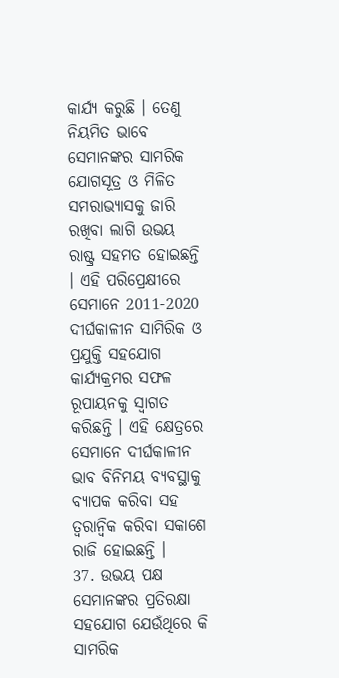କାର୍ଯ୍ୟ କରୁଛି । ତେଣୁ ନିୟମିତ ଭାବେ ସେମାନଙ୍କର ସାମରିକ ଯୋଗସୂତ୍ର ଓ ମିଳିତ ସମରାଭ୍ୟାସକୁ ଜାରି ରଖିବା ଲାଗି ଉଭୟ ରାଷ୍ଟ୍ର ସହମତ ହୋଇଛନ୍ତି । ଏହି ପରିପ୍ରେକ୍ଷୀରେ ସେମାନେ 2011-2020 ଦୀର୍ଘକାଳୀନ ସାମିରିକ ଓ ପ୍ରଯୁକ୍ତି ସହଯୋଗ କାର୍ଯ୍ୟକ୍ରମର ସଫଳ ରୂପାୟନକୁ ସ୍ୱାଗତ କରିଛନ୍ତି । ଏହି କ୍ଷେତ୍ରରେ ସେମାନେ ଦୀର୍ଘକାଳୀନ ଭାବ ବିନିମୟ ବ୍ୟବସ୍ଥାକୁ ବ୍ୟାପକ କରିବା ସହ ତ୍ୱରାନ୍ୱିକ କରିବା ସକାଶେ ରାଜି ହୋଇଛନ୍ତି ।
37. ଉଭୟ ପକ୍ଷ ସେମାନଙ୍କର ପ୍ରତିରକ୍ଷା ସହଯୋଗ ଯେଉଁଥିରେ କି ସାମରିକ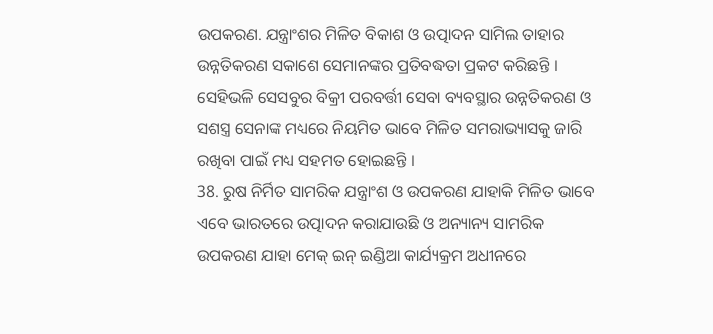ଉପକରଣ. ଯନ୍ତ୍ରାଂଶର ମିଳିତ ବିକାଶ ଓ ଉତ୍ପାଦନ ସାମିଲ ତାହାର ଉନ୍ନତିକରଣ ସକାଶେ ସେମାନଙ୍କର ପ୍ରତିବଦ୍ଧତା ପ୍ରକଟ କରିଛନ୍ତି । ସେହିଭଳି ସେସବୁର ବିକ୍ରୀ ପରବର୍ତ୍ତୀ ସେବା ବ୍ୟବସ୍ଥାର ଉନ୍ନତିକରଣ ଓ ସଶସ୍ତ୍ର ସେନାଙ୍କ ମଧ୍ୟରେ ନିୟମିତ ଭାବେ ମିଳିତ ସମରାଭ୍ୟାସକୁ ଜାରି ରଖିବା ପାଇଁ ମଧ୍ୟ ସହମତ ହୋଇଛନ୍ତି ।
38. ରୁଷ ନିର୍ମିତ ସାମରିକ ଯନ୍ତ୍ରାଂଶ ଓ ଉପକରଣ ଯାହାକି ମିଳିତ ଭାବେ ଏବେ ଭାରତରେ ଉତ୍ପାଦନ କରାଯାଉଛି ଓ ଅନ୍ୟାନ୍ୟ ସାମରିକ ଉପକରଣ ଯାହା ମେକ୍ ଇନ୍ ଇଣ୍ଡିଆ କାର୍ଯ୍ୟକ୍ରମ ଅଧୀନରେ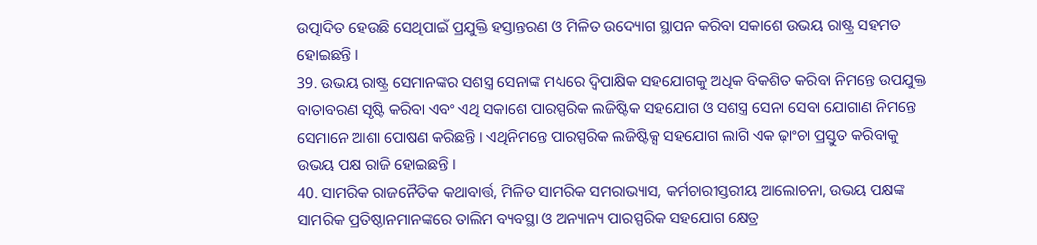ଉତ୍ପାଦିତ ହେଉଛି ସେଥିପାଇଁ ପ୍ରଯୁକ୍ତି ହସ୍ତାନ୍ତରଣ ଓ ମିଳିତ ଉଦ୍ୟୋଗ ସ୍ଥାପନ କରିବା ସକାଶେ ଉଭୟ ରାଷ୍ଟ୍ର ସହମତ ହୋଇଛନ୍ତି ।
39. ଉଭୟ ରାଷ୍ଟ୍ର ସେମାନଙ୍କର ସଶସ୍ତ୍ର ସେନାଙ୍କ ମଧ୍ୟରେ ଦ୍ୱିପାକ୍ଷିକ ସହଯୋଗକୁ ଅଧିକ ବିକଶିତ କରିବା ନିମନ୍ତେ ଉପଯୁକ୍ତ ବାତାବରଣ ସୃଷ୍ଟି କରିବା ଏବଂ ଏଥି ସକାଶେ ପାରସ୍ପରିକ ଲଜିଷ୍ଟିକ ସହଯୋଗ ଓ ସଶସ୍ତ୍ର ସେନା ସେବା ଯୋଗାଣ ନିମନ୍ତେ ସେମାନେ ଆଶା ପୋଷଣ କରିଛନ୍ତି । ଏଥିନିମନ୍ତେ ପାରସ୍ପରିକ ଲଜିଷ୍ଟିକ୍ସ ସହଯୋଗ ଲାଗି ଏକ ଢ଼ାଂଚା ପ୍ରସ୍ତୁତ କରିବାକୁ ଉଭୟ ପକ୍ଷ ରାଜି ହୋଇଛନ୍ତି ।
40. ସାମରିକ ରାଜନୈତିକ କଥାବାର୍ତ୍ତ, ମିଳିତ ସାମରିକ ସମରାଭ୍ୟାସ, କର୍ମଚାରୀସ୍ତରୀୟ ଆଲୋଚନା, ଉଭୟ ପକ୍ଷଙ୍କ ସାମରିକ ପ୍ରତିଷ୍ଠାନମାନଙ୍କରେ ତାଲିମ ବ୍ୟବସ୍ଥା ଓ ଅନ୍ୟାନ୍ୟ ପାରସ୍ପରିକ ସହଯୋଗ କ୍ଷେତ୍ର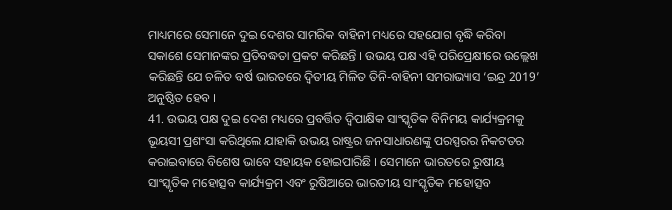ମାଧ୍ୟମରେ ସେମାନେ ଦୁଇ ଦେଶର ସାମରିକ ବାହିନୀ ମଧ୍ୟରେ ସହଯୋଗ ବୃଦ୍ଧି କରିବା ସକାଶେ ସେମାନଙ୍କର ପ୍ରତିବଦ୍ଧତା ପ୍ରକଟ କରିଛନ୍ତି । ଉଭୟ ପକ୍ଷ ଏହି ପରିପ୍ରେକ୍ଷୀରେ ଉଲ୍ଲେଖ କରିଛନ୍ତି ଯେ ଚଳିତ ବର୍ଷ ଭାରତରେ ଦ୍ୱିତୀୟ ମିଳିତ ତିନି-ବାହିନୀ ସମରାଭ୍ୟାସ ‘ଇନ୍ଦ୍ର 2019’ ଅନୁଷ୍ଠିତ ହେବ ।
41. ଉଭୟ ପକ୍ଷ ଦୁଇ ଦେଶ ମଧ୍ୟରେ ପ୍ରବର୍ତ୍ତିତ ଦ୍ୱିପାକ୍ଷିକ ସାଂସ୍କୃତିକ ବିନିମୟ କାର୍ଯ୍ୟକ୍ରମକୁ ଭୂୟସୀ ପ୍ରଶଂସା କରିଥିଲେ ଯାହାକି ଉଭୟ ରାଷ୍ଟ୍ରର ଜନସାଧାରଣଙ୍କୁ ପରସ୍ପରର ନିକଟତର କରାଇବାରେ ବିଶେଷ ଭାବେ ସହାୟକ ହୋଇପାରିଛି । ସେମାନେ ଭାରତରେ ରୁଷୀୟ ସାଂସ୍କୃତିକ ମହୋତ୍ସବ କାର୍ଯ୍ୟକ୍ରମ ଏବଂ ରୁଷିଆରେ ଭାରତୀୟ ସାଂସ୍କୃତିକ ମହୋତ୍ସବ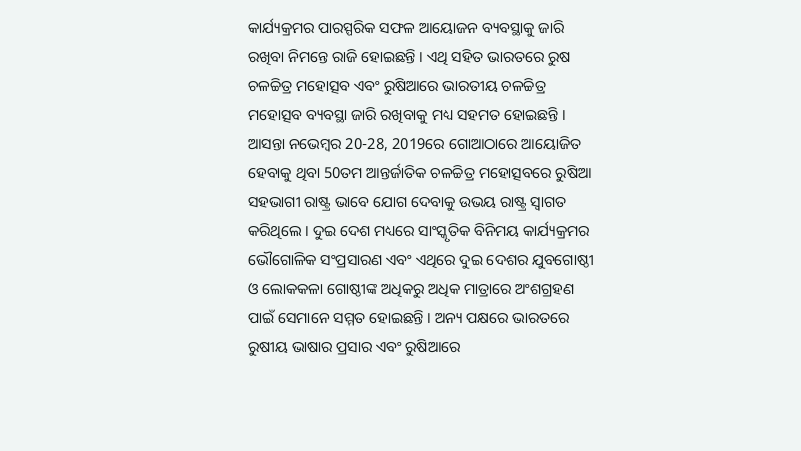କାର୍ଯ୍ୟକ୍ରମର ପାରସ୍ପରିକ ସଫଳ ଆୟୋଜନ ବ୍ୟବସ୍ଥାକୁ ଜାରି ରଖିବା ନିମନ୍ତେ ରାଜି ହୋଇଛନ୍ତି । ଏଥି ସହିତ ଭାରତରେ ରୁଷ ଚଳଚ୍ଚିତ୍ର ମହୋତ୍ସବ ଏବଂ ରୁଷିଆରେ ଭାରତୀୟ ଚଳଚ୍ଚିତ୍ର ମହୋତ୍ସବ ବ୍ୟବସ୍ଥା ଜାରି ରଖିବାକୁ ମଧ୍ୟ ସହମତ ହୋଇଛନ୍ତି । ଆସନ୍ତା ନଭେମ୍ବର 20-28, 2019ରେ ଗୋଆଠାରେ ଆୟୋଜିତ ହେବାକୁ ଥିବା 50ତମ ଆନ୍ତର୍ଜାତିକ ଚଳଚ୍ଚିତ୍ର ମହୋତ୍ସବରେ ରୁଷିଆ ସହଭାଗୀ ରାଷ୍ଟ୍ର ଭାବେ ଯୋଗ ଦେବାକୁ ଉଭୟ ରାଷ୍ଟ୍ର ସ୍ୱାଗତ କରିଥିଲେ । ଦୁଇ ଦେଶ ମଧ୍ୟରେ ସାଂସ୍କୃତିକ ବିନିମୟ କାର୍ଯ୍ୟକ୍ରମର ଭୌଗୋଳିକ ସଂପ୍ରସାରଣ ଏବଂ ଏଥିରେ ଦୁଇ ଦେଶର ଯୁବଗୋଷ୍ଠୀ ଓ ଲୋକକଳା ଗୋଷ୍ଠୀଙ୍କ ଅଧିକରୁ ଅଧିକ ମାତ୍ରାରେ ଅଂଶଗ୍ରହଣ ପାଇଁ ସେମାନେ ସମ୍ମତ ହୋଇଛନ୍ତି । ଅନ୍ୟ ପକ୍ଷରେ ଭାରତରେ ରୁଷୀୟ ଭାଷାର ପ୍ରସାର ଏବଂ ରୁଷିଆରେ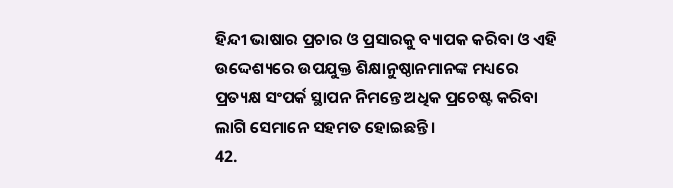ହିନ୍ଦୀ ଭାଷାର ପ୍ରଚାର ଓ ପ୍ରସାରକୁ ବ୍ୟାପକ କରିବା ଓ ଏହି ଉଦ୍ଦେଶ୍ୟରେ ଉପଯୁକ୍ତ ଶିକ୍ଷାନୁଷ୍ଠାନମାନଙ୍କ ମଧ୍ୟରେ ପ୍ରତ୍ୟକ୍ଷ ସଂପର୍କ ସ୍ଥାପନ ନିମନ୍ତେ ଅଧିକ ପ୍ରଚେଷ୍ଟ କରିବା ଲାଗି ସେମାନେ ସହମତ ହୋଇଛନ୍ତି ।
42.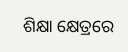ଶିକ୍ଷା କ୍ଷେତ୍ରରେ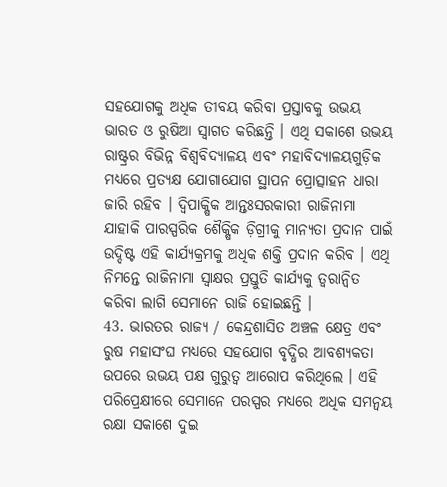ସହଯୋଗକୁ ଅଧିକ ତୀବୟ କରିବା ପ୍ରସ୍ତାବକୁ ଉଭୟ ଭାରତ ଓ ରୁଷିଆ ସ୍ୱାଗତ କରିଛନ୍ତି । ଏଥି ସକାଶେ ଉଭୟ ରାଷ୍ଟ୍ରର ବିଭିନ୍ନ ବିଶ୍ୱବିଦ୍ୟାଳୟ ଏବଂ ମହାବିଦ୍ୟାଳୟଗୁଡ଼ିକ ମଧ୍ୟରେ ପ୍ରତ୍ୟକ୍ଷ ଯୋଗାଯୋଗ ସ୍ଥାପନ ପ୍ରୋତ୍ସାହନ ଧାରା ଜାରି ରହିବ । ଦ୍ୱିପାକ୍ଷିକ ଆନ୍ତଃସରକାରୀ ରାଜିନାମା ଯାହାକି ପାରସ୍ପରିକ ଶୈକ୍ଷିକ ଡ଼ିଗ୍ରୀକୁ ମାନ୍ୟତା ପ୍ରଦାନ ପାଇଁ ଉଦ୍ଦିଷ୍ଟ ଏହି କାର୍ଯ୍ୟକ୍ରମକୁ ଅଧିକ ଶକ୍ତି ପ୍ରଦାନ କରିବ । ଏଥି ନିମନ୍ତେ ରାଜିନାମା ସ୍ୱାକ୍ଷର ପ୍ରସ୍ତୁତି କାର୍ଯ୍ୟକୁ ତ୍ୱରାନ୍ୱିତ କରିବା ଲାଗି ସେମାନେ ରାଜି ହୋଇଛନ୍ତି ।
43. ଭାରତର ରାଜ୍ୟ / କେନ୍ଦ୍ରଶାସିତ ଅଞ୍ଚଳ କ୍ଷେତ୍ର ଏବଂ ରୁଷ ମହାସଂଘ ମଧ୍ୟରେ ସହଯୋଗ ବୃଦ୍ଧିର ଆବଶ୍ୟକତା ଉପରେ ଉଭୟ ପକ୍ଷ ଗୁରୁତ୍ୱ ଆରୋପ କରିଥିଲେ । ଏହି ପରିପ୍ରେକ୍ଷୀରେ ସେମାନେ ପରସ୍ପର ମଧ୍ୟରେ ଅଧିକ ସମନ୍ୱୟ ରକ୍ଷା ସକାଶେ ଦୁଇ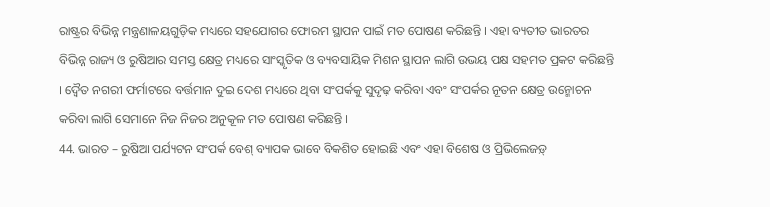ରାଷ୍ଟ୍ରର ବିଭିନ୍ନ ମନ୍ତ୍ରଣାଳୟଗୁଡ଼ିକ ମଧ୍ୟରେ ସହଯୋଗର ଫୋରମ ସ୍ଥାପନ ପାଇଁ ମତ ପୋଷଣ କରିଛନ୍ତି । ଏହା ବ୍ୟତୀତ ଭାରତର ବିଭିନ୍ନ ରାଜ୍ୟ ଓ ରୁଷିଆର ସମସ୍ତ କ୍ଷେତ୍ର ମଧ୍ୟରେ ସାଂସ୍କୃତିକ ଓ ବ୍ୟବସାୟିକ ମିଶନ ସ୍ଥାପନ ଲାଗି ଉଭୟ ପକ୍ଷ ସହମତ ପ୍ରକଟ କରିଛନ୍ତି । ଦ୍ୱୈତ ନଗରୀ ଫର୍ମାଟରେ ବର୍ତ୍ତମାନ ଦୁଇ ଦେଶ ମଧ୍ୟରେ ଥିବା ସଂପର୍କକୁ ସୁଦୃଢ଼ କରିବା ଏବଂ ସଂପର୍କର ନୂତନ କ୍ଷେତ୍ର ଉନ୍ମୋଚନ କରିବା ଲାଗି ସେମାନେ ନିଜ ନିଜର ଅନୁକୂଳ ମତ ପୋଷଣ କରିଛନ୍ତି ।
44. ଭାରତ – ରୁଷିଆ ପର୍ଯ୍ୟଟନ ସଂପର୍କ ବେଶ୍ ବ୍ୟାପକ ଭାବେ ବିକଶିତ ହୋଇଛି ଏବଂ ଏହା ବିଶେଷ ଓ ପ୍ରିଭିଲେଜଡ଼୍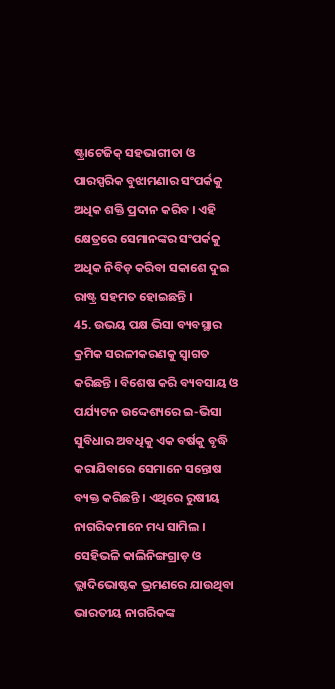ଷ୍ଟ୍ରାଟେଜିକ୍ ସହଭାଗୀତା ଓ ପାରସ୍ପରିକ ବୁଝାମଣାର ସଂପର୍କକୁ ଅଧିକ ଶକ୍ତି ପ୍ରଦାନ କରିବ । ଏହି କ୍ଷେତ୍ରରେ ସେମାନଙ୍କର ସଂପର୍କକୁ ଅଧିକ ନିବିଡ଼ କରିବା ସକାଶେ ଦୁଇ ରାଷ୍ଟ୍ର ସହମତ ହୋଇଛନ୍ତି ।
45. ଉଭୟ ପକ୍ଷ ଭିସା ବ୍ୟବସ୍ଥାର କ୍ରମିକ ସରଳୀକରଣକୁ ସ୍ୱାଗତ କରିଛନ୍ତି । ବିଶେଷ କରି ବ୍ୟବସାୟ ଓ ପର୍ଯ୍ୟଟନ ଉଦ୍ଦେଶ୍ୟରେ ଇ-ଭିସା ସୁବିଧାର ଅବଧିକୁ ଏକ ବର୍ଷକୁ ବୃଦ୍ଧି କରାଯିବାରେ ସେମାନେ ସନ୍ତୋଷ ବ୍ୟକ୍ତ କରିଛନ୍ତି । ଏଥିରେ ରୁଷୀୟ ନାଗରିକମାନେ ମଧ୍ୟ ସାମିଲ । ସେହିଭଳି କାଲିନିଙ୍ଗଗ୍ରାଡ଼ ଓ ଭ୍ଲାଦିଭୋଷ୍ଟକ ଭ୍ରମଣରେ ଯାଉଥିବା ଭାରତୀୟ ନାଗରିକଙ୍କ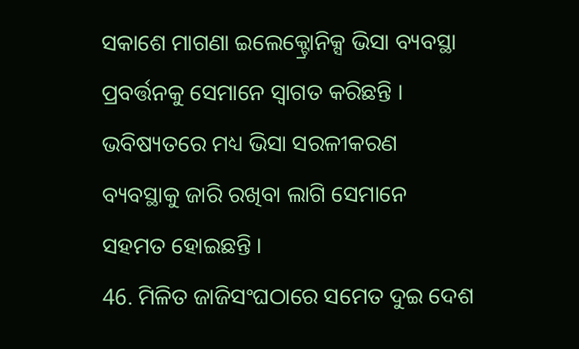ସକାଶେ ମାଗଣା ଇଲେକ୍ଟ୍ରୋନିକ୍ସ ଭିସା ବ୍ୟବସ୍ଥା ପ୍ରବର୍ତ୍ତନକୁ ସେମାନେ ସ୍ୱାଗତ କରିଛନ୍ତି । ଭବିଷ୍ୟତରେ ମଧ୍ୟ ଭିସା ସରଳୀକରଣ ବ୍ୟବସ୍ଥାକୁ ଜାରି ରଖିବା ଲାଗି ସେମାନେ ସହମତ ହୋଇଛନ୍ତି ।
46. ମିଳିତ ଜାଜିସଂଘଠାରେ ସମେତ ଦୁଇ ଦେଶ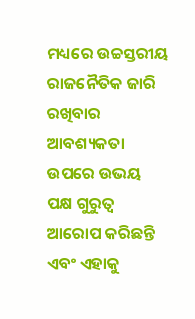ମଧ୍ୟରେ ଉଚ୍ଚସ୍ତରୀୟ ରାଜନୈତିକ ଜାରି ରଖିବାର ଆବଶ୍ୟକତା ଉପରେ ଉଭୟ ପକ୍ଷ ଗୁରୁତ୍ୱ ଆରୋପ କରିଛନ୍ତି ଏବଂ ଏହାକୁ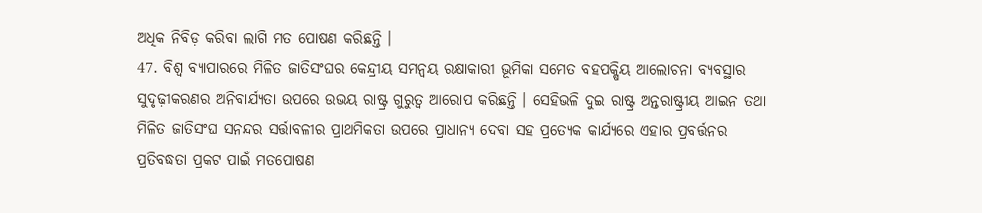ଅଧିକ ନିବିଡ଼ କରିବା ଲାଗି ମତ ପୋଷଣ କରିଛନ୍ତି ।
47. ବିଶ୍ୱ ବ୍ୟାପାରରେ ମିଳିତ ଜାତିସଂଘର କେନ୍ଦ୍ରୀୟ ସମନ୍ୱୟ ରକ୍ଷାକାରୀ ଭୂମିକା ସମେତ ବହପକ୍ଷିୟ ଆଲୋଚନା ବ୍ୟବସ୍ଥାର ସୁଦୃଢ଼ୀକରଣର ଅନିବାର୍ଯ୍ୟତା ଉପରେ ଉଭୟ ରାଷ୍ଟ୍ର ଗୁରୁତ୍ୱ ଆରୋପ କରିଛନ୍ତି । ସେହିଭଳି ଦୁଇ ରାଷ୍ଟ୍ର ଅନ୍ତରାଷ୍ଟ୍ରୀୟ ଆଇନ ତଥା ମିଳିତ ଜାତିସଂଘ ସନନ୍ଦର ସର୍ତ୍ତାବଳୀର ପ୍ରାଥମିକତା ଉପରେ ପ୍ରାଧାନ୍ୟ ଦେବା ସହ ପ୍ରତ୍ୟେକ କାର୍ଯ୍ୟରେ ଏହାର ପ୍ରବର୍ତ୍ତନର ପ୍ରତିବଦ୍ଧତା ପ୍ରକଟ ପାଇଁ ମତପୋଷଣ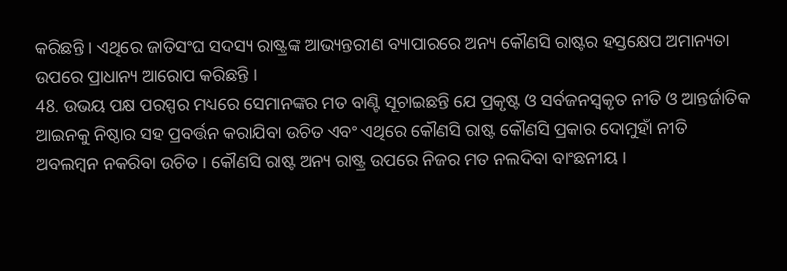କରିଛନ୍ତି । ଏଥିରେ ଜାତିସଂଘ ସଦସ୍ୟ ରାଷ୍ଟ୍ରଙ୍କ ଆଭ୍ୟନ୍ତରୀଣ ବ୍ୟାପାରରେ ଅନ୍ୟ କୌଣସି ରାଷ୍ଟର ହସ୍ତକ୍ଷେପ ଅମାନ୍ୟତା ଉପରେ ପ୍ରାଧାନ୍ୟ ଆରୋପ କରିଛନ୍ତି ।
48. ଉଭୟ ପକ୍ଷ ପରସ୍ପର ମଧ୍ୟରେ ସେମାନଙ୍କର ମତ ବାଣ୍ଟି ସୂଚାଇଛନ୍ତି ଯେ ପ୍ରକୃଷ୍ଟ ଓ ସର୍ବଜନସ୍ୱକୃତ ନୀତି ଓ ଆନ୍ତର୍ଜାତିକ ଆଇନକୁ ନିଷ୍ଠାର ସହ ପ୍ରବର୍ତ୍ତନ କରାଯିବା ଉଚିତ ଏବଂ ଏଥିରେ କୌଣସି ରାଷ୍ଟ କୌଣସି ପ୍ରକାର ଦୋମୁହାଁ ନୀତି ଅବଲମ୍ବନ ନକରିବା ଉଚିତ । କୌଣସି ରାଷ୍ଟ ଅନ୍ୟ ରାଷ୍ଟ୍ର ଉପରେ ନିଜର ମତ ନଲଦିବା ବାଂଛନୀୟ ।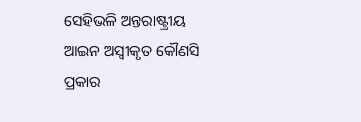ସେହିଭଳି ଅନ୍ତରାଷ୍ଟ୍ରୀୟ ଆଇନ ଅସ୍ୱୀକୃତ କୌଣସି ପ୍ରକାର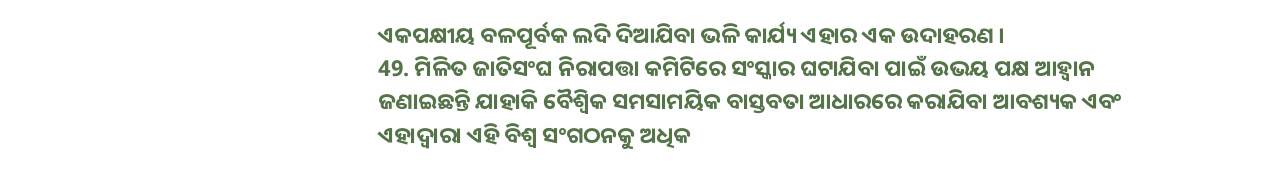ଏକପକ୍ଷୀୟ ବଳପୂର୍ବକ ଲଦି ଦିଆଯିବା ଭଳି କାର୍ଯ୍ୟ ଏହାର ଏକ ଉଦାହରଣ ।
49. ମିଳିତ ଜାତିସଂଘ ନିରାପତ୍ତା କମିଟିରେ ସଂସ୍କାର ଘଟାଯିବା ପାଇଁ ଉଭୟ ପକ୍ଷ ଆହ୍ୱାନ ଜଣାଇଛନ୍ତି ଯାହାକି ବୈଶ୍ୱିକ ସମସାମୟିକ ବାସ୍ତବତା ଆଧାରରେ କରାଯିବା ଆବଶ୍ୟକ ଏବଂ ଏହାଦ୍ୱାରା ଏହି ବିଶ୍ୱ ସଂଗଠନକୁ ଅଧିକ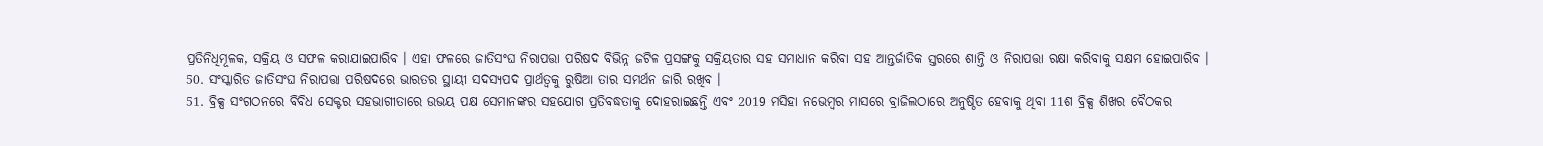ପ୍ରତିନିଧିମୂଳକ, ସକ୍ରିୟ ଓ ସଫଳ କରାଯାଇପାରିବ । ଏହା ଫଳରେ ଜାତିସଂଘ ନିରାପତ୍ତା ପରିଷଦ ବିଭିନ୍ନ ଜଟିଳ ପ୍ରସଙ୍ଗକୁ ସକ୍ରିୟତାର ସହ ସମାଧାନ କରିବା ସହ ଆନ୍ତର୍ଜାତିକ ସ୍ତରରେ ଶାନ୍ତି ଓ ନିରାପତ୍ତା ରକ୍ଷା କରିବାକୁ ସକ୍ଷମ ହୋଇପାରିବ ।
50. ସଂସ୍କାରିତ ଜାତିସଂଘ ନିରାପତ୍ତା ପରିଷଦରେ ଭାରତର ସ୍ଥାୟୀ ସଦସ୍ୟପଦ ପ୍ରାର୍ଥତ୍ୱକୁ ରୁଷିଆ ତାର ସମର୍ଥନ ଜାରି ରଖିବ ।
51. ବ୍ରିକ୍ସ ସଂଗଠନରେ ବିବିଧ ସେକ୍ଟର ସହଭାଗୀତାରେ ଉଭୟ ପକ୍ଷ ସେମାନଙ୍କର ସହଯୋଗ ପ୍ରତିବଦ୍ଧତାକୁ ଦୋହରାଇଛନ୍ତି ଏବଂ 2019 ମସିହା ନଭେମ୍ବର ମାସରେ ବ୍ରାଜିଲଠାରେ ଅନୁଷ୍ଠିତ ହେବାକୁ ଥିବା 11ଶ ବ୍ରିକ୍ସ ଶିଖର ବୈଠକର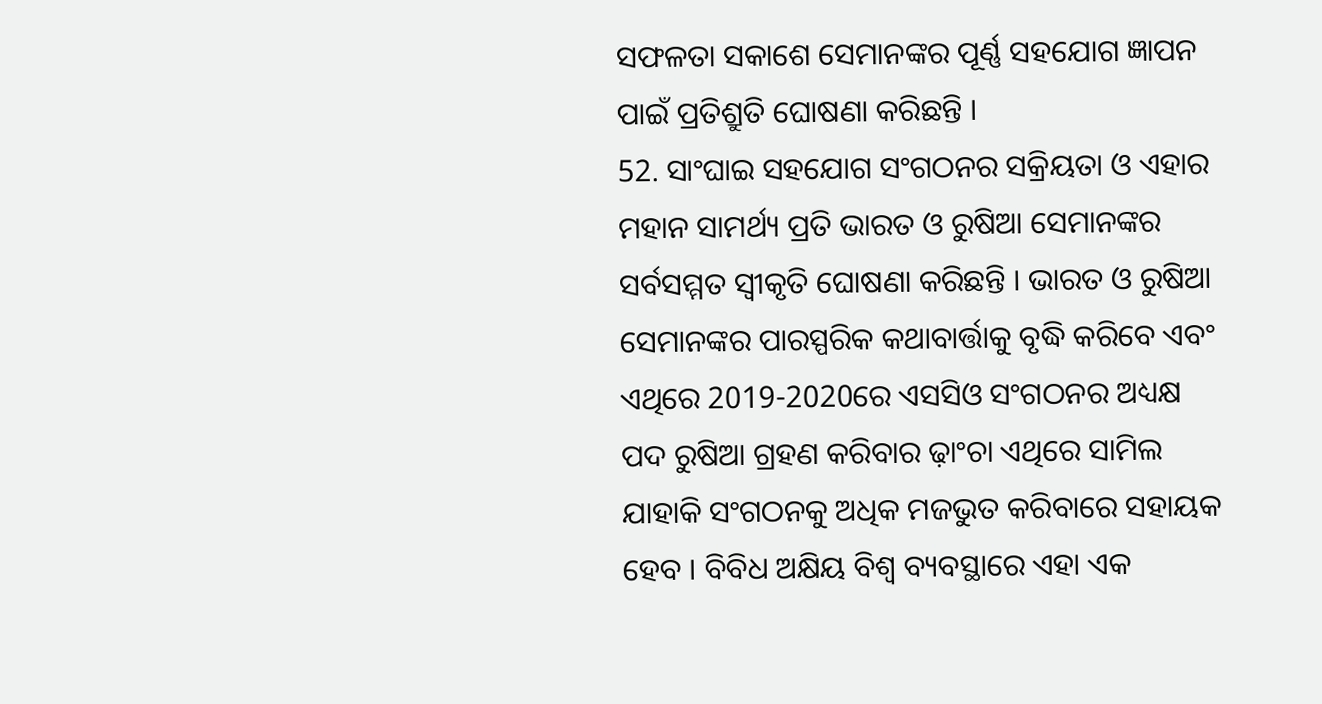ସଫଳତା ସକାଶେ ସେମାନଙ୍କର ପୂର୍ଣ୍ଣ ସହଯୋଗ ଜ୍ଞାପନ ପାଇଁ ପ୍ରତିଶ୍ରୁତି ଘୋଷଣା କରିଛନ୍ତି ।
52. ସାଂଘାଇ ସହଯୋଗ ସଂଗଠନର ସକ୍ରିୟତା ଓ ଏହାର ମହାନ ସାମର୍ଥ୍ୟ ପ୍ରତି ଭାରତ ଓ ରୁଷିଆ ସେମାନଙ୍କର ସର୍ବସମ୍ମତ ସ୍ୱୀକୃତି ଘୋଷଣା କରିଛନ୍ତି । ଭାରତ ଓ ରୁଷିଆ ସେମାନଙ୍କର ପାରସ୍ପରିକ କଥାବାର୍ତ୍ତାକୁ ବୃଦ୍ଧି କରିବେ ଏବଂ ଏଥିରେ 2019-2020ରେ ଏସସିଓ ସଂଗଠନର ଅଧ୍ୟକ୍ଷ ପଦ ରୁଷିଆ ଗ୍ରହଣ କରିବାର ଢ଼ାଂଚା ଏଥିରେ ସାମିଲ ଯାହାକି ସଂଗଠନକୁ ଅଧିକ ମଜଭୁତ କରିବାରେ ସହାୟକ ହେବ । ବିବିଧ ଅକ୍ଷିୟ ବିଶ୍ୱ ବ୍ୟବସ୍ଥାରେ ଏହା ଏକ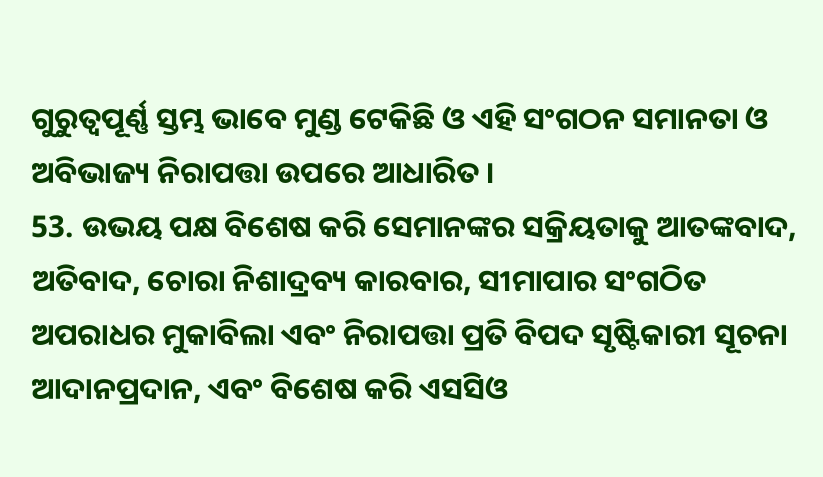ଗୁରୁତ୍ୱପୂର୍ଣ୍ଣ ସ୍ତମ୍ଭ ଭାବେ ମୁଣ୍ଡ ଟେକିଛି ଓ ଏହି ସଂଗଠନ ସମାନତା ଓ ଅବିଭାଜ୍ୟ ନିରାପତ୍ତା ଉପରେ ଆଧାରିତ ।
53. ଉଭୟ ପକ୍ଷ ବିଶେଷ କରି ସେମାନଙ୍କର ସକ୍ରିୟତାକୁ ଆତଙ୍କବାଦ, ଅତିବାଦ, ଚୋରା ନିଶାଦ୍ରବ୍ୟ କାରବାର, ସୀମାପାର ସଂଗଠିତ ଅପରାଧର ମୁକାବିଲା ଏବଂ ନିରାପତ୍ତା ପ୍ରତି ବିପଦ ସୃଷ୍ଟିକାରୀ ସୂଚନା ଆଦାନପ୍ରଦାନ, ଏବଂ ବିଶେଷ କରି ଏସସିଓ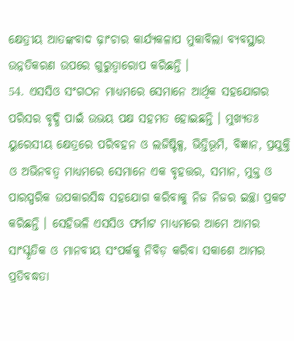କ୍ଷେତ୍ରୀୟ ଆତଙ୍କବାଦ ଢ଼ାଂଚାର କାର୍ଯ୍ୟକଳାପ ମୁକାବିଲା ବ୍ୟବସ୍ଥାର ଉନ୍ନତିକରଣ ଉପରେ ଗୁରୁତ୍ୱାରୋପ କରିଛନ୍ତି ।
54. ଏସସିଓ ସଂଗଠନ ମାଧ୍ୟମରେ ସେମାନେ ଆର୍ଥିକ ସହଯୋଗର ପରିସର ବୃଦ୍ଧି ପାଇଁ ଉଭୟ ପକ୍ଷ ସହମତ ହୋଇଛନ୍ତି । ମୁଖ୍ୟତଃ ୟୁରେସୀୟ କ୍ଷେତ୍ରରେ ପରିବହନ ଓ ଲଜିଷ୍ଟିକ୍ସ, ଭିତ୍ତିଭୂମି, ବିଜ୍ଞାନ, ପ୍ରଯୁକ୍ତି ଓ ଅଭିନବତ୍ୱ ମାଧ୍ୟମରେ ସେମାନେ ଏକ ବୃହତ୍ତର, ସମାନ, ମୁକ୍ତ ଓ ପାରସ୍ପରିକ ଉପକାରସିଦ୍ଧ ସହଯୋଗ କରିବାକୁ ନିଜ ନିଜର ଇଚ୍ଛା ପ୍ରକଟ କରିଛନ୍ତି । ସେହିଭଳି ଏସସିଓ ଫର୍ମାଟ ମାଧ୍ୟମରେ ଆମେ ଆମର ସାଂସ୍କୃତିକ ଓ ମାନବୀୟ ସଂପର୍କକୁ ନିବିଡ଼ କରିବା ସକାଶେ ଆମର ପ୍ରତିବଦ୍ଧତା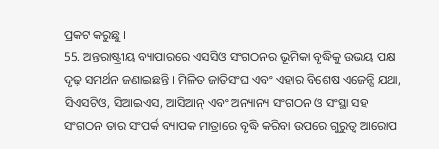ପ୍ରକଟ କରୁଛୁ ।
55. ଅନ୍ତରାଷ୍ଟ୍ରୀୟ ବ୍ୟାପାରରେ ଏସସିଓ ସଂଗଠନର ଭୂମିକା ବୃଦ୍ଧିକୁ ଉଭୟ ପକ୍ଷ ଦୃଢ଼ ସମର୍ଥନ ଜଣାଇଛନ୍ତି । ମିଳିତ ଜାତିସଂଘ ଏବଂ ଏହାର ବିଶେଷ ଏଜେନ୍ସି ଯଥା, ସିଏସଟିଓ, ସିଆଇଏସ, ଆସିଆନ୍ ଏବଂ ଅନ୍ୟାନ୍ୟ ସଂଗଠନ ଓ ସଂସ୍ଥା ସହ ସଂଗଠନ ତାର ସଂପର୍କ ବ୍ୟାପକ ମାତ୍ରାରେ ବୃଦ୍ଧି କରିବା ଉପରେ ଗୁରୁତ୍ୱ ଆରୋପ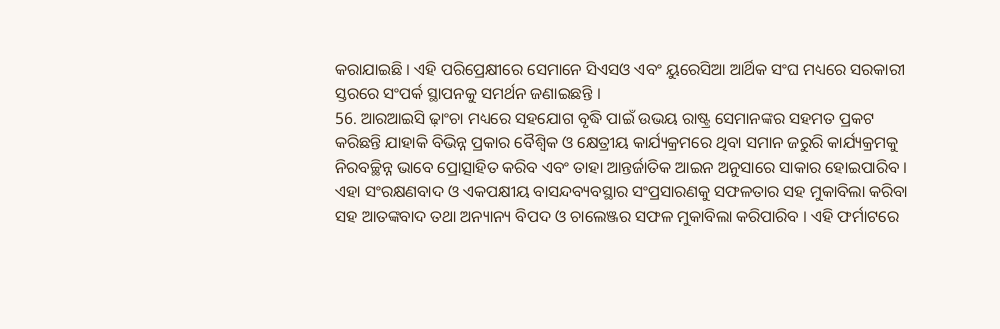କରାଯାଇଛି । ଏହି ପରିପ୍ରେକ୍ଷୀରେ ସେମାନେ ସିଏସଓ ଏବଂ ୟୁରେସିଆ ଆର୍ଥିକ ସଂଘ ମଧ୍ୟରେ ସରକାରୀ ସ୍ତରରେ ସଂପର୍କ ସ୍ଥାପନକୁ ସମର୍ଥନ ଜଣାଇଛନ୍ତି ।
56. ଆରଆଇସି ଢ଼ାଂଚା ମଧ୍ୟରେ ସହଯୋଗ ବୃଦ୍ଧି ପାଇଁ ଉଭୟ ରାଷ୍ଟ୍ର ସେମାନଙ୍କର ସହମତ ପ୍ରକଟ କରିଛନ୍ତି ଯାହାକି ବିଭିନ୍ନ ପ୍ରକାର ବୈଶ୍ୱିକ ଓ କ୍ଷେତ୍ରୀୟ କାର୍ଯ୍ୟକ୍ରମରେ ଥିବା ସମାନ ଜରୁରି କାର୍ଯ୍ୟକ୍ରମକୁ ନିରବଚ୍ଛିନ୍ନ ଭାବେ ପ୍ରୋତ୍ସାହିତ କରିବ ଏବଂ ତାହା ଆନ୍ତର୍ଜାତିକ ଆଇନ ଅନୁସାରେ ସାକାର ହୋଇପାରିବ । ଏହା ସଂରକ୍ଷଣବାଦ ଓ ଏକପକ୍ଷୀୟ ବାସନ୍ଦବ୍ୟବସ୍ଥାର ସଂପ୍ରସାରଣକୁ ସଫଳତାର ସହ ମୁକାବିଲା କରିବା ସହ ଆତଙ୍କବାଦ ତଥା ଅନ୍ୟାନ୍ୟ ବିପଦ ଓ ଚାଲେଞ୍ଜର ସଫଳ ମୁକାବିଲା କରିପାରିବ । ଏହି ଫର୍ମାଟରେ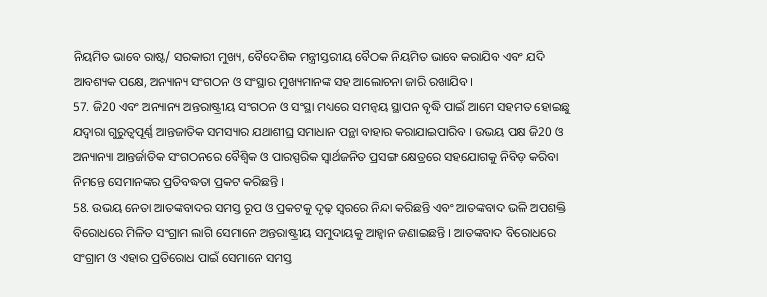ନିୟମିତ ଭାବେ ରାଷ୍ଟ/ ସରକାରୀ ମୁଖ୍ୟ, ବୈଦେଶିକ ମନ୍ତ୍ରୀସ୍ତରୀୟ ବୈଠକ ନିୟମିତ ଭାବେ କରାଯିବ ଏବଂ ଯଦି ଆବଶ୍ୟକ ପକ୍ଷେ, ଅନ୍ୟାନ୍ୟ ସଂଗଠନ ଓ ସଂସ୍ଥାର ମୁଖ୍ୟମାନଙ୍କ ସହ ଆଲୋଚନା ଜାରି ରଖାଯିବ ।
57. ଜି20 ଏବଂ ଅନ୍ୟାନ୍ୟ ଅନ୍ତରାଷ୍ଟ୍ରୀୟ ସଂଗଠନ ଓ ସଂସ୍ଥା ମଧ୍ୟରେ ସମନ୍ୱୟ ସ୍ଥାପନ ବୃଦ୍ଧି ପାଇଁ ଆମେ ସହମତ ହୋଇଛୁ ଯଦ୍ୱାରା ଗୁରୁତ୍ୱପୂର୍ଣ୍ଣ ଆନ୍ତଜାତିକ ସମସ୍ୟାର ଯଥାଶୀଘ୍ର ସମାଧାନ ପନ୍ଥା ବାହାର କରାଯାଇପାରିବ । ଉଭୟ ପକ୍ଷ ଜି20 ଓ ଅନ୍ୟାନ୍ୟା ଆନ୍ତର୍ଜାତିକ ସଂଗଠନରେ ବୈଶ୍ୱିକ ଓ ପାରସ୍ପରିକ ସ୍ୱାର୍ଥଜନିତ ପ୍ରସଙ୍ଗ କ୍ଷେତ୍ରରେ ସହଯୋଗକୁ ନିବିଡ଼ କରିବା ନିମନ୍ତେ ସେମାନଙ୍କର ପ୍ରତିବଦ୍ଧତା ପ୍ରକଟ କରିଛନ୍ତି ।
58. ଉଭୟ ନେତା ଆତଙ୍କବାଦର ସମସ୍ତ ରୂପ ଓ ପ୍ରକଟକୁ ଦୃଢ଼ ସ୍ୱରରେ ନିନ୍ଦା କରିଛନ୍ତି ଏବଂ ଆତଙ୍କବାଦ ଭଳି ଅପଶକ୍ତି ବିରୋଧରେ ମିଳିତ ସଂଗ୍ରାମ ଲାଗି ସେମାନେ ଅନ୍ତରାଷ୍ଟ୍ରୀୟ ସମୁଦାୟକୁ ଆହ୍ୱାନ ଜଣାଇଛନ୍ତି । ଆତଙ୍କବାଦ ବିରୋଧରେ ସଂଗ୍ରାମ ଓ ଏହାର ପ୍ରତିରୋଧ ପାଇଁ ସେମାନେ ସମସ୍ତ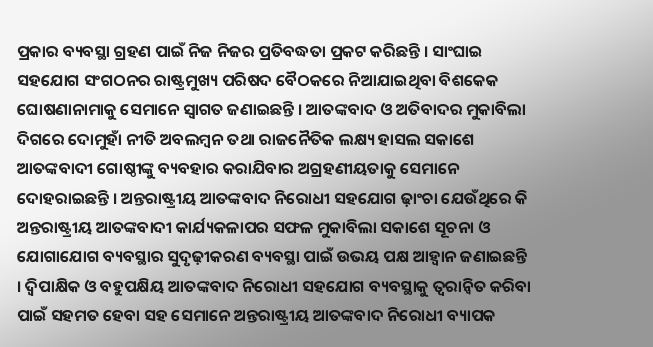ପ୍ରକାର ବ୍ୟବସ୍ଥା ଗ୍ରହଣ ପାଇଁ ନିଜ ନିଜର ପ୍ରତିବଦ୍ଧତା ପ୍ରକଟ କରିଛନ୍ତି । ସାଂଘାଇ ସହଯୋଗ ସଂଗଠନର ରାଷ୍ଟ୍ରମୁଖ୍ୟ ପରିଷଦ ବୈଠକରେ ନିଆଯାଇଥିବା ବିଶକେକ ଘୋଷଣାନାମାକୁ ସେମାନେ ସ୍ୱାଗତ ଜଣାଇଛନ୍ତି । ଆତଙ୍କବାଦ ଓ ଅତିବାଦର ମୁକାବିଲା ଦିଗରେ ଦୋମୁହାଁ ନୀତି ଅବଲମ୍ବନ ତଥା ରାଜନୈତିକ ଲକ୍ଷ୍ୟ ହାସଲ ସକାଶେ ଆତଙ୍କବାଦୀ ଗୋଷ୍ଠୀଙ୍କୁ ବ୍ୟବହାର କରାଯିବାର ଅଗ୍ରହଣୀୟତାକୁ ସେମାନେ ଦୋହରାଇଛନ୍ତି । ଅନ୍ତରାଷ୍ଟ୍ରୀୟ ଆତଙ୍କବାଦ ନିରୋଧୀ ସହଯୋଗ ଢ଼ାଂଚା ଯେଉଁଥିରେ କି ଅନ୍ତରାଷ୍ଟ୍ରୀୟ ଆତଙ୍କବାଦୀ କାର୍ଯ୍ୟକଳାପର ସଫଳ ମୁକାବିଲା ସକାଶେ ସୂଚନା ଓ ଯୋଗାଯୋଗ ବ୍ୟବସ୍ଥାର ସୁଦୃଢ଼ୀକରଣ ବ୍ୟବସ୍ଥା ପାଇଁ ଉଭୟ ପକ୍ଷ ଆହ୍ୱାନ ଜଣାଇଛନ୍ତି । ଦ୍ୱିପାକ୍ଷିକ ଓ ବହୁପକ୍ଷିୟ ଆତଙ୍କବାଦ ନିରୋଧୀ ସହଯୋଗ ବ୍ୟବସ୍ଥାକୁ ତ୍ୱରାନ୍ୱିତ କରିବା ପାଇଁ ସହମତ ହେବା ସହ ସେମାନେ ଅନ୍ତରାଷ୍ଟ୍ରୀୟ ଆତଙ୍କବାଦ ନିରୋଧୀ ବ୍ୟାପକ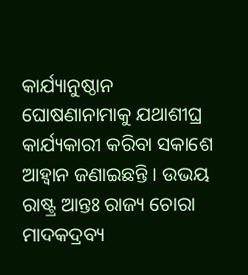କାର୍ଯ୍ୟାନୁଷ୍ଠାନ ଘୋଷଣାନାମାକୁ ଯଥାଶୀଘ୍ର କାର୍ଯ୍ୟକାରୀ କରିବା ସକାଶେ ଆହ୍ୱାନ ଜଣାଇଛନ୍ତି । ଉଭୟ ରାଷ୍ଟ୍ର ଆନ୍ତଃ ରାଜ୍ୟ ଚୋରା ମାଦକଦ୍ରବ୍ୟ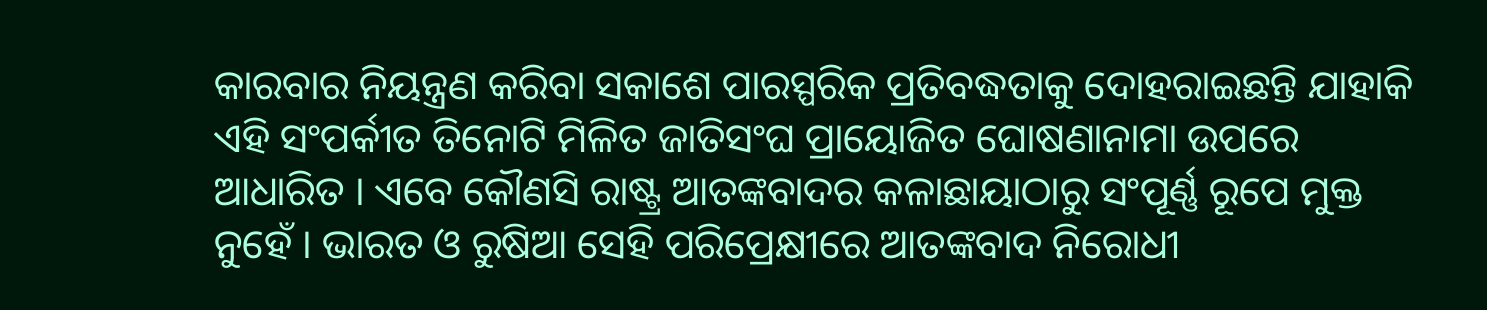କାରବାର ନିୟନ୍ତ୍ରଣ କରିବା ସକାଶେ ପାରସ୍ପରିକ ପ୍ରତିବଦ୍ଧତାକୁ ଦୋହରାଇଛନ୍ତି ଯାହାକି ଏହି ସଂପର୍କୀତ ତିନୋଟି ମିଳିତ ଜାତିସଂଘ ପ୍ରାୟୋଜିତ ଘୋଷଣାନାମା ଉପରେ ଆଧାରିତ । ଏବେ କୌଣସି ରାଷ୍ଟ୍ର ଆତଙ୍କବାଦର କଳାଛାୟାଠାରୁ ସଂପୂର୍ଣ୍ଣ ରୂପେ ମୁକ୍ତ ନୁହେଁ । ଭାରତ ଓ ରୁଷିଆ ସେହି ପରିପ୍ରେକ୍ଷୀରେ ଆତଙ୍କବାଦ ନିରୋଧୀ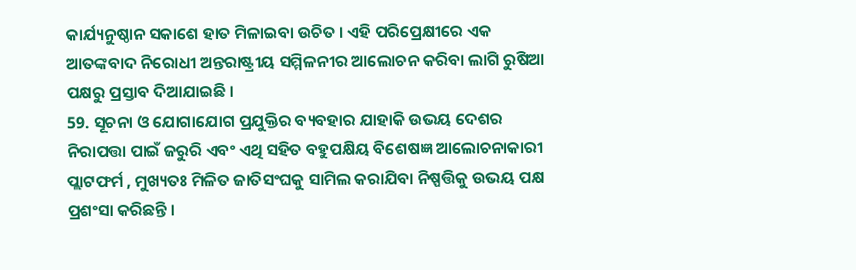କାର୍ଯ୍ୟନୁଷ୍ଠାନ ସକାଶେ ହାତ ମିଳାଇବା ଉଚିତ । ଏହି ପରିପ୍ରେକ୍ଷୀରେ ଏକ ଆତଙ୍କବାଦ ନିରୋଧୀ ଅନ୍ତରାଷ୍ଟ୍ରୀୟ ସମ୍ମିଳନୀର ଆଲୋଚନ କରିବା ଲାଗି ରୁଷିଆ ପକ୍ଷରୁ ପ୍ରସ୍ତାବ ଦିଆଯାଇଛି ।
59. ସୂଚନା ଓ ଯୋଗାଯୋଗ ପ୍ରଯୁକ୍ତିର ବ୍ୟବହାର ଯାହାକି ଉଭୟ ଦେଶର ନିରାପତ୍ତା ପାଇଁ ଜରୁରି ଏବଂ ଏଥି ସହିତ ବହୁପକ୍ଷିୟ ବିଶେଷଜ୍ଞ ଆଲୋଚନାକାରୀ ପ୍ଲାଟଫର୍ମ , ମୁଖ୍ୟତଃ ମିଳିତ ଜାତିସଂଘକୁ ସାମିଲ କରାଯିବା ନିଷ୍ପତ୍ତିକୁ ଉଭୟ ପକ୍ଷ ପ୍ରଶଂସା କରିଛନ୍ତି ।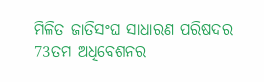ମିଳିତ ଜାତିସଂଘ ସାଧାରଣ ପରିଷଦର 73ତମ ଅଧିବେଶନର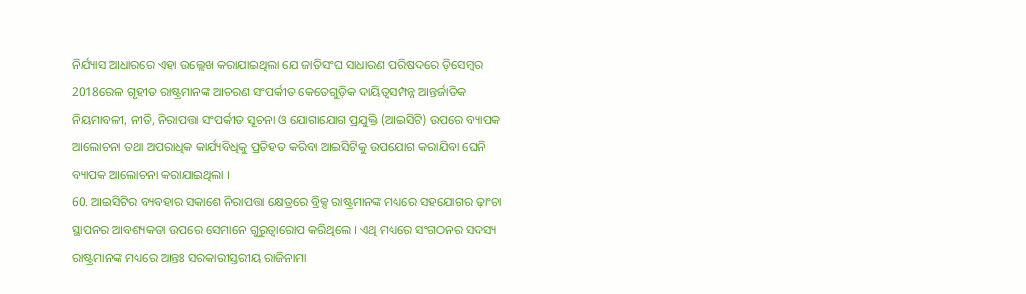ନିର୍ଯ୍ୟାସ ଆଧାରରେ ଏହା ଉଲ୍ଲେଖ କରାଯାଇଥିଲା ଯେ ଜାତିସଂଘ ସାଧାରଣ ପରିଷଦରେ ଡ଼ିସେମ୍ବର 2018ରେଳ ଗୃହୀତ ରାଷ୍ଟ୍ରମାନଙ୍କ ଆଚରଣ ସଂପର୍କୀତ କେତେଗୁଡ଼ିକ ଦାୟିତ୍ୱସମ୍ପନ୍ନ ଆନ୍ତର୍ଜାତିକ ନିୟମାବଳୀ, ନୀତି, ନିରାପତ୍ତା ସଂପର୍କୀତ ସୂଚନା ଓ ଯୋଗାଯୋଗ ପ୍ରଯୁକ୍ତି (ଆଇସିଟି) ଉପରେ ବ୍ୟାପକ ଆଲୋଚନା ତଥା ଅପରାଧିକ କାର୍ଯ୍ୟବିଧିକୁ ପ୍ରତିହତ କରିବା ଆଇସିଟିକୁ ଉପଯୋଗ କରାଯିବା ଘେନି ବ୍ୟାପକ ଆଲୋଚନା କରାଯାଇଥିଲା ।
60. ଆଇସିଟିର ବ୍ୟବହାର ସକାଶେ ନିରାପତ୍ତା କ୍ଷେତ୍ରରେ ବ୍ରିକ୍ସ ରାଷ୍ଟ୍ରମାନଙ୍କ ମଧ୍ୟରେ ସହଯୋଗର ଢ଼ାଂଚା ସ୍ଥାପନର ଆବଶ୍ୟକତା ଉପରେ ସେମାନେ ଗୁରୁତ୍ୱାରୋପ କରିଥିଲେ । ଏଥି ମଧ୍ୟରେ ସଂଗଠନର ସଦସ୍ୟ ରାଷ୍ଟ୍ରମାନଙ୍କ ମଧ୍ୟରେ ଆନ୍ତଃ ସରକାରୀସ୍ତରୀୟ ରାଜିନାମା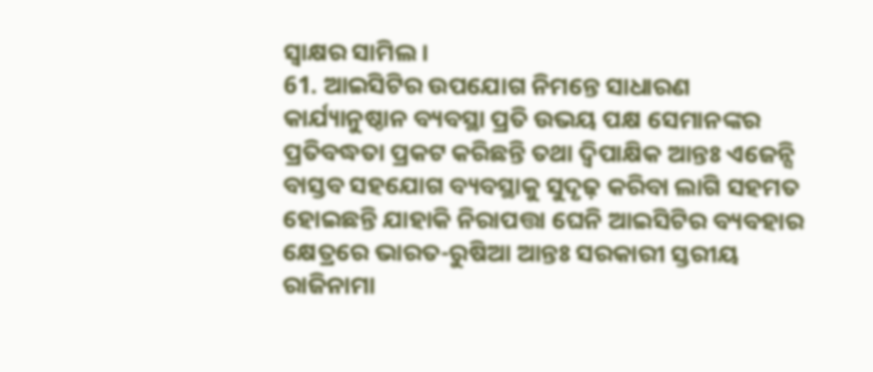ସ୍ୱାକ୍ଷର ସାମିଲ ।
61. ଆଇସିଟିର ଉପଯୋଗ ନିମନ୍ତେ ସାଧାରଣ କାର୍ଯ୍ୟାନୁଷ୍ଠାନ ବ୍ୟବସ୍ଥା ପ୍ରତି ଉଭୟ ପକ୍ଷ ସେମାନଙ୍କର ପ୍ରତିବଦ୍ଧତା ପ୍ରକଟ କରିଛନ୍ତି ତଥା ଦ୍ୱିପାକ୍ଷିକ ଆନ୍ତଃ ଏଜେନ୍ସି ବାସ୍ତବ ସହଯୋଗ ବ୍ୟବସ୍ଥାକୁ ସୁଦୃଢ଼ କରିବା ଲାଗି ସହମତ ହୋଇଛନ୍ତି ଯାହାକି ନିରାପତ୍ତା ଘେନି ଆଇସିଟିର ବ୍ୟବହାର କ୍ଷେତ୍ରରେ ଭାରତ-ରୁଷିଆ ଆନ୍ତଃ ସରକାରୀ ସ୍ତରୀୟ ରାଜିନାମା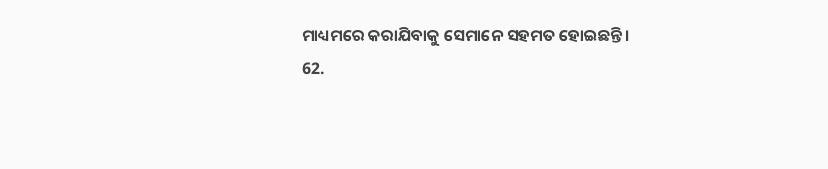ମାଧ୍ୟମରେ କରାଯିବାକୁ ସେମାନେ ସହମତ ହୋଇଛନ୍ତି ।
62.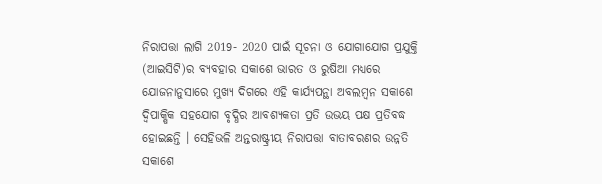ନିରାପତ୍ତା ଲାଗି 2019- 2020 ପାଇଁ ସୂଚନା ଓ ଯୋଗାଯୋଗ ପ୍ରଯୁକ୍ତି (ଆଇସିଟି)ର ବ୍ୟବହାର ସକାଶେ ଭାରତ ଓ ରୁଷିଆ ମଧ୍ୟରେ ଯୋଜନାନୁସାରେ ମୁଖ୍ୟ ଦିଗରେ ଏହି କାର୍ଯ୍ୟପନ୍ଥା ଅବଲମ୍ବନ ସକାଶେ ଦ୍ୱିପାକ୍ଷିକ ସହଯୋଗ ବୃଦ୍ଧିର ଆବଶ୍ୟକତା ପ୍ରତି ଉଭୟ ପକ୍ଷ ପ୍ରତିବଦ୍ଧ ହୋଇଛନ୍ତି । ସେହିଭଳି ଅନ୍ତରାଷ୍ଟ୍ରୀୟ ନିରାପତ୍ତା ବାତାବରଣର ଉନ୍ନତି ସକାଶେ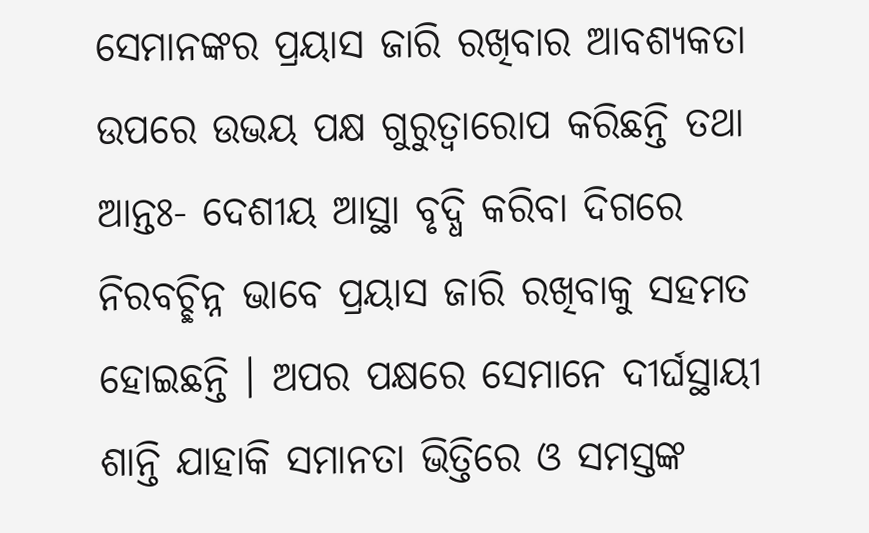ସେମାନଙ୍କର ପ୍ରୟାସ ଜାରି ରଖିବାର ଆବଶ୍ୟକତା ଉପରେ ଉଭୟ ପକ୍ଷ ଗୁରୁତ୍ୱାରୋପ କରିଛନ୍ତି ତଥା ଆନ୍ତଃ- ଦେଶୀୟ ଆସ୍ଥା ବୃଦ୍ଧି କରିବା ଦିଗରେ ନିରବଚ୍ଛିନ୍ନ ଭାବେ ପ୍ରୟାସ ଜାରି ରଖିବାକୁ ସହମତ ହୋଇଛନ୍ତି । ଅପର ପକ୍ଷରେ ସେମାନେ ଦୀର୍ଘସ୍ଥାୟୀ ଶାନ୍ତି ଯାହାକି ସମାନତା ଭିତ୍ତିରେ ଓ ସମସ୍ତଙ୍କ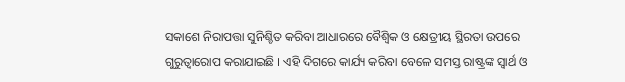ସକାଶେ ନିରାପତ୍ତା ସୁନିଶ୍ଚିତ କରିବା ଆଧାରରେ ବୈଶ୍ୱିକ ଓ କ୍ଷେତ୍ରୀୟ ସ୍ଥିରତା ଉପରେ ଗୁରୁତ୍ୱାରୋପ କରାଯାଇଛି । ଏହି ଦିଗରେ କାର୍ଯ୍ୟ କରିବା ବେଳେ ସମସ୍ତ ରାଷ୍ଟ୍ରଙ୍କ ସ୍ୱାର୍ଥ ଓ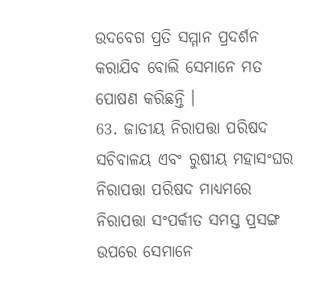ଉଦବେଗ ପ୍ରତି ସମ୍ମାନ ପ୍ରଦର୍ଶନ କରାଯିବ ବୋଲି ସେମାନେ ମତ ପୋଷଣ କରିଛନ୍ତି ।
63. ଜାତୀୟ ନିରାପତ୍ତା ପରିଷଦ ସଚିବାଳୟ ଏବଂ ରୁଷୀୟ ମହାସଂଘର ନିରାପତ୍ତା ପରିଷଦ ମାଧ୍ୟମରେ ନିରାପତ୍ତା ସଂପର୍କୀତ ସମସ୍ତ ପ୍ରସଙ୍ଗ ଉପରେ ସେମାନେ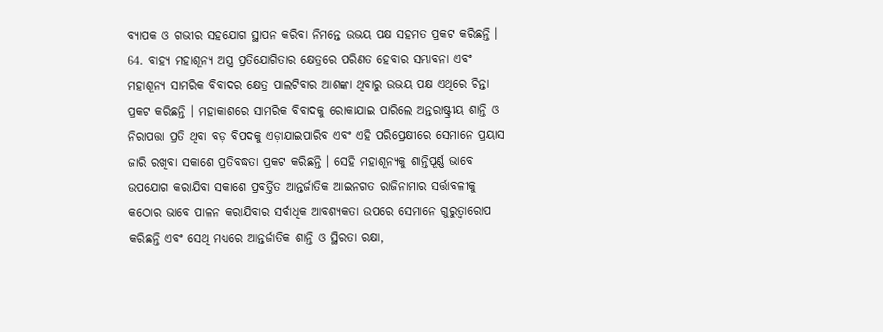ବ୍ୟାପକ ଓ ଗଭୀର ସହଯୋଗ ସ୍ଥାପନ କରିବା ନିମନ୍ତେ ଉଭୟ ପକ୍ଷ ସହମତ ପ୍ରକଟ କରିଛନ୍ତି ।
64. ବାହ୍ୟ ମହାଶୂନ୍ୟ ଅସ୍ତ୍ର ପ୍ରତିଯୋଗିତାର କ୍ଷେତ୍ରରେ ପରିଣତ ହେବାର ସମ୍ଭାବନା ଏବଂ ମହାଶୂନ୍ୟ ସାମରିକ ବିବାଦର କ୍ଷେତ୍ର ପାଲଟିବାର ଆଶଙ୍କା ଥିବାରୁ ଉଭୟ ପକ୍ଷ ଏଥିରେ ଚିନ୍ତା ପ୍ରକଟ କରିଛନ୍ତି । ମହାକାଶରେ ସାମରିକ ବିବାଦକୁ ରୋକାଯାଇ ପାରିଲେ ଅନ୍ତରାଷ୍ଟ୍ରୀୟ ଶାନ୍ତି ଓ ନିରାପତ୍ତା ପ୍ରତି ଥିବା ବଡ଼ ବିପଦକୁ ଏଡ଼ାଯାଇପାରିବ ଏବଂ ଏହି ପରିପ୍ରେକ୍ଷୀରେ ସେମାନେ ପ୍ରୟାସ ଜାରି ରଖିବା ସକାଶେ ପ୍ରତିବଦ୍ଧତା ପ୍ରକଟ କରିଛନ୍ତି । ସେହି ମହାଶୂନ୍ୟକୁ ଶାନ୍ତିପୂର୍ଣ୍ଣ ଭାବେ ଉପଯୋଗ କରାଯିବା ସକାଶେ ପ୍ରବର୍ତ୍ତିତ ଆନ୍ତର୍ଜାତିକ ଆଇନଗତ ରାଜିନାମାର ସର୍ତ୍ତାବଳୀକୁ କଠୋର ଭାବେ ପାଳନ କରାଯିବାର ସର୍ବାଧିକ ଆବଶ୍ୟକତା ଉପରେ ସେମାନେ ଗୁରୁତ୍ୱାରୋପ କରିଛନ୍ତି ଏବଂ ସେଥି ମଧ୍ୟରେ ଆନ୍ତର୍ଜାତିକ ଶାନ୍ତି ଓ ସ୍ଥିରତା ରକ୍ଷା,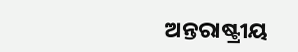ଅନ୍ତରାଷ୍ଟ୍ରୀୟ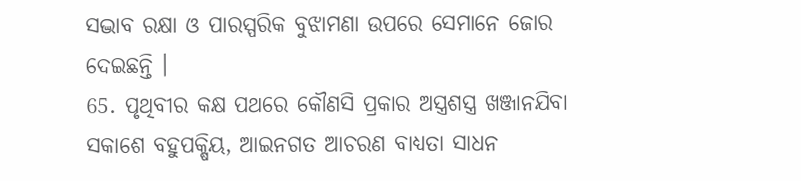ସଦ୍ଭାବ ରକ୍ଷା ଓ ପାରସ୍ପରିକ ବୁଝାମଣା ଉପରେ ସେମାନେ ଜୋର ଦେଇଛନ୍ତି ।
65. ପୃଥିବୀର କକ୍ଷ ପଥରେ କୌଣସି ପ୍ରକାର ଅସ୍ତ୍ରଶସ୍ତ୍ର ଖଞ୍ଜାନଯିବା ସକାଶେ ବହୁପକ୍ଷିୟ, ଆଇନଗତ ଆଚରଣ ବାଧ୍ୟତା ସାଧନ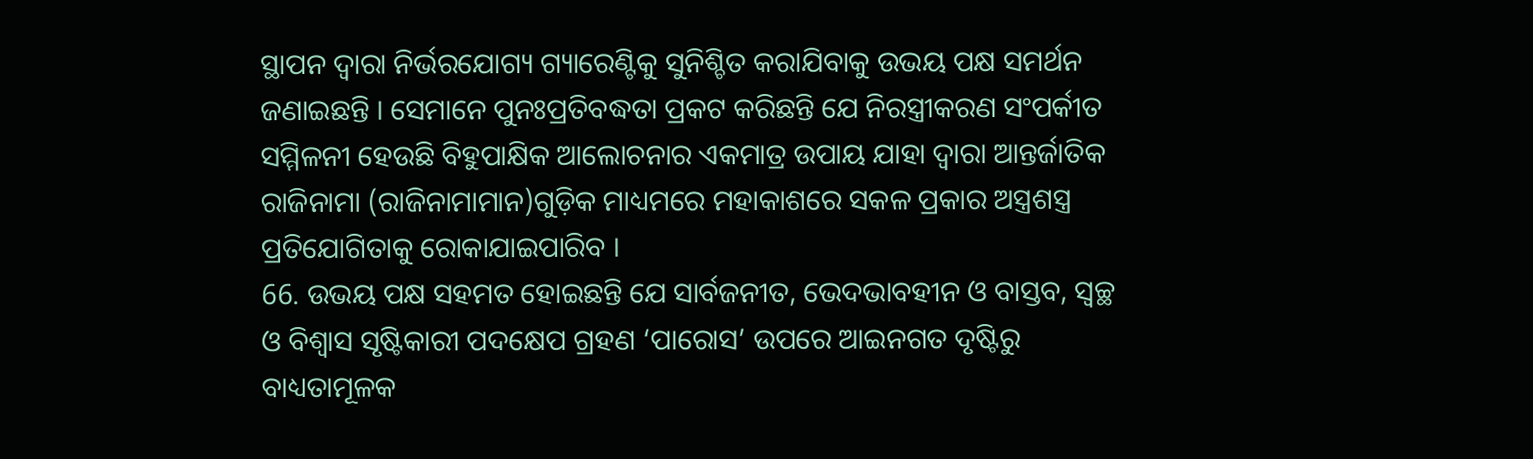ସ୍ଥାପନ ଦ୍ୱାରା ନିର୍ଭରଯୋଗ୍ୟ ଗ୍ୟାରେଣ୍ଟିକୁ ସୁନିଶ୍ଚିତ କରାଯିବାକୁ ଉଭୟ ପକ୍ଷ ସମର୍ଥନ ଜଣାଇଛନ୍ତି । ସେମାନେ ପୁନଃପ୍ରତିବଦ୍ଧତା ପ୍ରକଟ କରିଛନ୍ତି ଯେ ନିରସ୍ତ୍ରୀକରଣ ସଂପର୍କୀତ ସମ୍ମିଳନୀ ହେଉଛି ବିହୁପାକ୍ଷିକ ଆଲୋଚନାର ଏକମାତ୍ର ଉପାୟ ଯାହା ଦ୍ୱାରା ଆନ୍ତର୍ଜାତିକ ରାଜିନାମା (ରାଜିନାମାମାନ)ଗୁଡ଼ିକ ମାଧ୍ୟମରେ ମହାକାଶରେ ସକଳ ପ୍ରକାର ଅସ୍ତ୍ରଶସ୍ତ୍ର ପ୍ରତିଯୋଗିତାକୁ ରୋକାଯାଇପାରିବ ।
66. ଉଭୟ ପକ୍ଷ ସହମତ ହୋଇଛନ୍ତି ଯେ ସାର୍ବଜନୀତ, ଭେଦଭାବହୀନ ଓ ବାସ୍ତବ, ସ୍ୱଚ୍ଛ ଓ ବିଶ୍ୱାସ ସୃଷ୍ଟିକାରୀ ପଦକ୍ଷେପ ଗ୍ରହଣ ‘ପାରୋସ’ ଉପରେ ଆଇନଗତ ଦୃଷ୍ଟିରୁ ବାଧ୍ୟତାମୂଳକ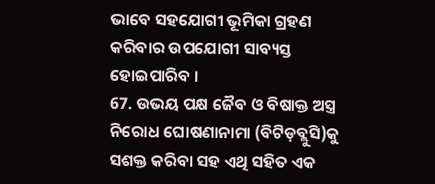ଭାବେ ସହଯୋଗୀ ଭୂମିକା ଗ୍ରହଣ କରିବାର ଉପଯୋଗୀ ସାବ୍ୟସ୍ତ ହୋଇପାରିବ ।
67. ଉଭୟ ପକ୍ଷ ଜୈବ ଓ ବିଷାକ୍ତ ଅସ୍ତ୍ର ନିରୋଧ ଘୋଷଣାନାମା (ବିଟିଡ଼ବ୍ଲୁସି)କୁ ସଶକ୍ତ କରିବା ସହ ଏଥି ସହିତ ଏକ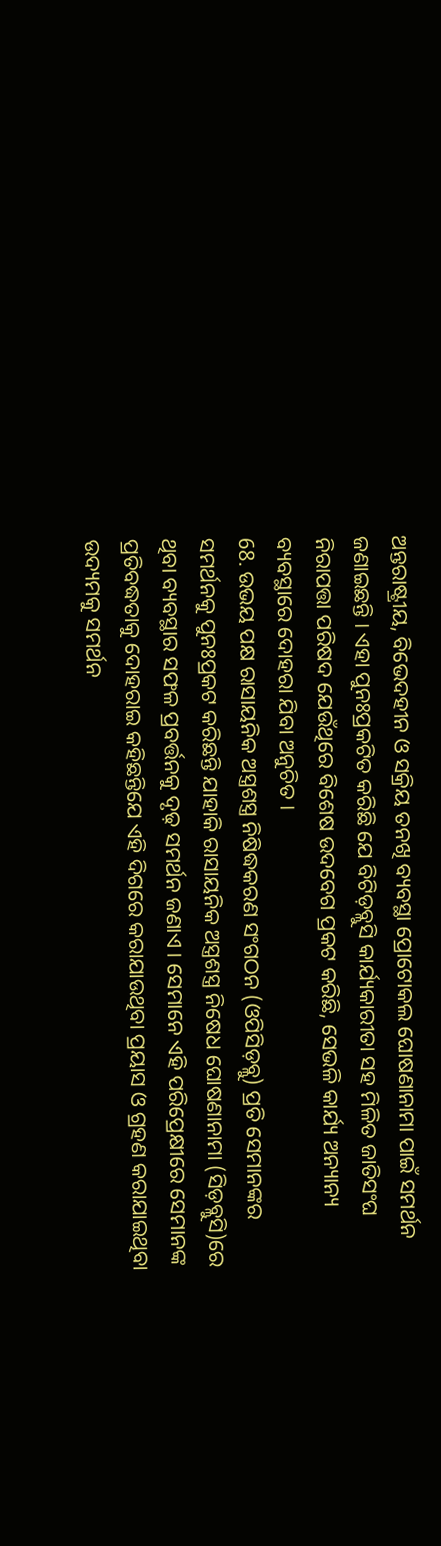ଅନ୍ତରାଷ୍ଟ୍ରୀୟ, ବିଭେଦହୀନ ଓ ସକ୍ରିୟ ତନଖି ବ୍ୟବସ୍ଥା ପ୍ରୋଟୋକଲ ଘୋଷଣାନାମା ପାଇଁ ସମର୍ଥନ ଜଣାଇଛନ୍ତି । ଏହା ପୁନଃପ୍ରକଟିତ କରିଛି ଯେ ବିଟିଡ଼ବ୍ଲୁସି କାର୍ଯ୍ୟକାରୀତା ସହ ମିଳିତ ଜାତିସଂଘ ନିରାପତ୍ତା ପରିଷଦ ଯେଉଁଥିରେ ବିଶେଷ ଉଦବେଗ ପ୍ରକଟ କରିଛି, ସେଭଳି କାର୍ଯ୍ୟ ଅନ୍ୟାନ୍ୟ ବ୍ୟବସ୍ଥାରେ ଦୋହରା ଯିବା ଅନୁଚିତ ।
68. ଉଭୟ ପକ୍ଷ ରାସାୟନିକ ଅସ୍ତ୍ରଶସ୍ତ୍ର ନିଷିଦ୍ଧକରଣ ସଂଗଠନ (ଓପିସିଡ଼ବ୍ଲୁ) ପ୍ରତି ସେମାନଙ୍କର ସମର୍ଥନକୁ ପୁନଃପ୍ରକଟ କରିଛନ୍ତି ଯାହାକି ରାସାୟନିକ ଅସ୍ତ୍ରଶସ୍ତ୍ର ନିଷେଧ ଘୋଷଣାନାମା (ସିଡ଼ବ୍ଲୁସି)ରେ ଥିବା ବ୍ୟବସ୍ଥାର ସଫଳ ପ୍ରବର୍ତ୍ତନକୁ ଦୃଢ଼ ସମର୍ଥନ ଜଣାଏ । ସେମାନେ ଏହି ପରିପ୍ରେକ୍ଷୀରେ ସେମାନଙ୍କ ପ୍ରତିବଦ୍ଧତାକୁ ଦୋହରାଇ କହିଛନ୍ତିଯେ ଏହି ଦିଗରେ କରାଯାଉଥିବା ପ୍ରୟାସ ଓ ଗ୍ରହଣ କରାଯାଇଥିବା ଉଦ୍ୟମକୁ ସମର୍ଥନ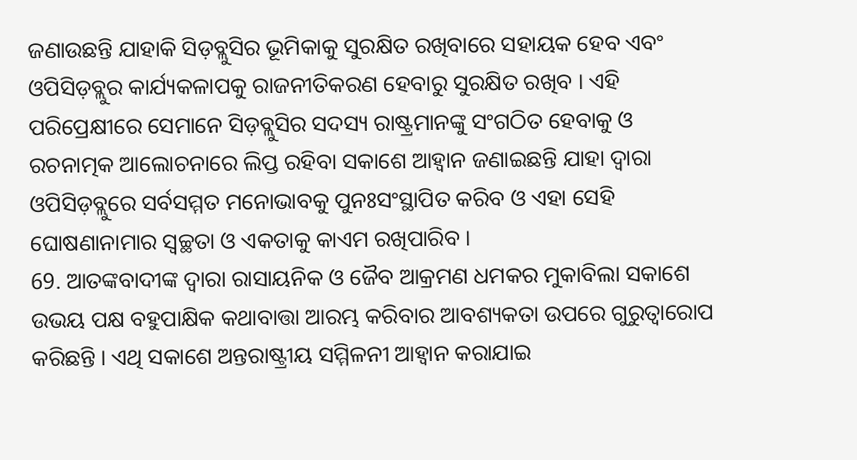ଜଣାଉଛନ୍ତି ଯାହାକି ସିଡ଼ବ୍ଲୁସିର ଭୂମିକାକୁ ସୁରକ୍ଷିତ ରଖିବାରେ ସହାୟକ ହେବ ଏବଂ ଓପିସିଡ଼ବ୍ଲୁର କାର୍ଯ୍ୟକଳାପକୁ ରାଜନୀତିକରଣ ହେବାରୁ ସୁରକ୍ଷିତ ରଖିବ । ଏହି ପରିପ୍ରେକ୍ଷୀରେ ସେମାନେ ସିଡ଼ବ୍ଲୁସିର ସଦସ୍ୟ ରାଷ୍ଟ୍ରମାନଙ୍କୁ ସଂଗଠିତ ହେବାକୁ ଓ ରଚନାତ୍ମକ ଆଲୋଚନାରେ ଲିପ୍ତ ରହିବା ସକାଶେ ଆହ୍ୱାନ ଜଣାଇଛନ୍ତି ଯାହା ଦ୍ୱାରା ଓପିସିଡ଼ବ୍ଲୁରେ ସର୍ବସମ୍ମତ ମନୋଭାବକୁ ପୁନଃସଂସ୍ଥାପିତ କରିବ ଓ ଏହା ସେହି ଘୋଷଣାନାମାର ସ୍ୱଚ୍ଛତା ଓ ଏକତାକୁ କାଏମ ରଖିପାରିବ ।
69. ଆତଙ୍କବାଦୀଙ୍କ ଦ୍ୱାରା ରାସାୟନିକ ଓ ଜୈବ ଆକ୍ରମଣ ଧମକର ମୁକାବିଲା ସକାଶେ ଉଭୟ ପକ୍ଷ ବହୁପାକ୍ଷିକ କଥାବାତ୍ତା ଆରମ୍ଭ କରିବାର ଆବଶ୍ୟକତା ଉପରେ ଗୁରୁତ୍ୱାରୋପ କରିଛନ୍ତି । ଏଥି ସକାଶେ ଅନ୍ତରାଷ୍ଟ୍ରୀୟ ସମ୍ମିଳନୀ ଆହ୍ୱାନ କରାଯାଇ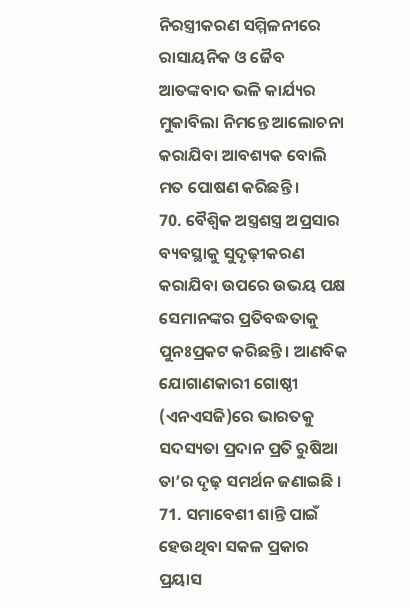ନିରସ୍ତ୍ରୀକରଣ ସମ୍ମିଳନୀରେ ରାସାୟନିକ ଓ ଜୈବ ଆତଙ୍କବାଦ ଭଳି କାର୍ଯ୍ୟର ମୁକାବିଲା ନିମନ୍ତେ ଆଲୋଚନା କରାଯିବା ଆବଶ୍ୟକ ବୋଲି ମତ ପୋଷଣ କରିଛନ୍ତି ।
70. ବୈଶ୍ୱିକ ଅସ୍ତ୍ରଶସ୍ତ୍ର ଅପ୍ରସାର ବ୍ୟବସ୍ଥାକୁ ସୁଦୃଢ଼ୀକରଣ କରାଯିବା ଉପରେ ଉଭୟ ପକ୍ଷ ସେମାନଙ୍କର ପ୍ରତିବଦ୍ଧତାକୁ ପୁନଃପ୍ରକଟ କରିଛନ୍ତି । ଆଣବିକ ଯୋଗାଣକାରୀ ଗୋଷ୍ଠୀ (ଏନଏସଜି)ରେ ଭାରତକୁ ସଦସ୍ୟତା ପ୍ରଦାନ ପ୍ରତି ରୁଷିଆ ତା’ର ଦୃଢ଼ ସମର୍ଥନ ଜଣାଇଛି ।
71. ସମାବେଶୀ ଶାନ୍ତି ପାଇଁ ହେଉଥିବା ସକଳ ପ୍ରକାର ପ୍ରୟାସ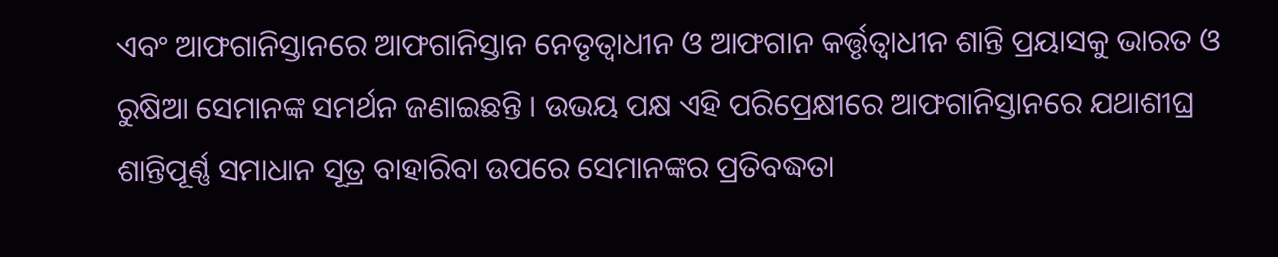ଏବଂ ଆଫଗାନିସ୍ତାନରେ ଆଫଗାନିସ୍ତାନ ନେତୃତ୍ୱାଧୀନ ଓ ଆଫଗାନ କର୍ତ୍ତୃତ୍ୱାଧୀନ ଶାନ୍ତି ପ୍ରୟାସକୁ ଭାରତ ଓ ରୁଷିଆ ସେମାନଙ୍କ ସମର୍ଥନ ଜଣାଇଛନ୍ତି । ଉଭୟ ପକ୍ଷ ଏହି ପରିପ୍ରେକ୍ଷୀରେ ଆଫଗାନିସ୍ତାନରେ ଯଥାଶୀଘ୍ର ଶାନ୍ତିପୂର୍ଣ୍ଣ ସମାଧାନ ସୂତ୍ର ବାହାରିବା ଉପରେ ସେମାନଙ୍କର ପ୍ରତିବଦ୍ଧତା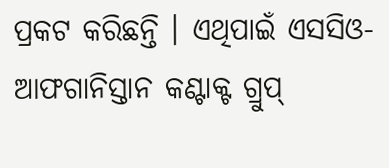ପ୍ରକଟ କରିଛନ୍ତି । ଏଥିପାଇଁ ଏସସିଓ- ଆଫଗାନିସ୍ତାନ କଣ୍ଟାକ୍ଟ ଗ୍ରୁପ୍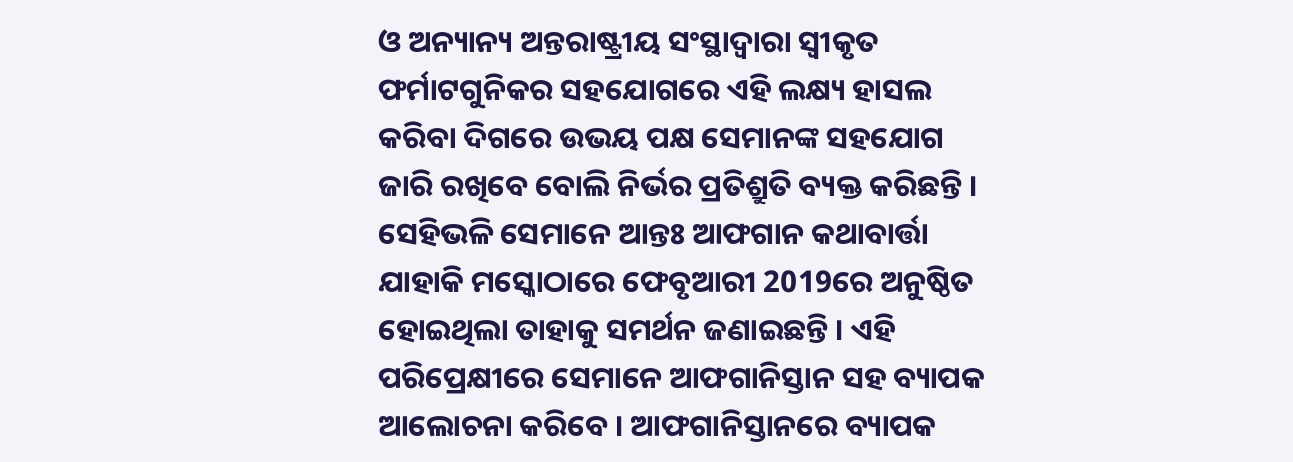ଓ ଅନ୍ୟାନ୍ୟ ଅନ୍ତରାଷ୍ଟ୍ରୀୟ ସଂସ୍ଥାଦ୍ୱାରା ସ୍ୱୀକୃତ ଫର୍ମାଟଗୁନିକର ସହଯୋଗରେ ଏହି ଲକ୍ଷ୍ୟ ହାସଲ କରିବା ଦିଗରେ ଉଭୟ ପକ୍ଷ ସେମାନଙ୍କ ସହଯୋଗ ଜାରି ରଖିବେ ବୋଲି ନିର୍ଭର ପ୍ରତିଶ୍ରୁତି ବ୍ୟକ୍ତ କରିଛନ୍ତି । ସେହିଭଳି ସେମାନେ ଆନ୍ତଃ ଆଫଗାନ କଥାବାର୍ତ୍ତା ଯାହାକି ମସ୍କୋଠାରେ ଫେବୃଆରୀ 2019ରେ ଅନୁଷ୍ଠିତ ହୋଇଥିଲା ତାହାକୁ ସମର୍ଥନ ଜଣାଇଛନ୍ତି । ଏହି ପରିପ୍ରେକ୍ଷୀରେ ସେମାନେ ଆଫଗାନିସ୍ତାନ ସହ ବ୍ୟାପକ ଆଲୋଚନା କରିବେ । ଆଫଗାନିସ୍ତାନରେ ବ୍ୟାପକ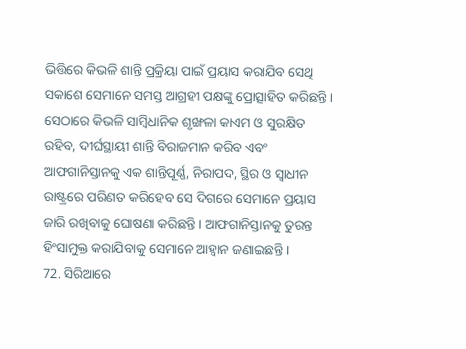ଭିତ୍ତିରେ କିଭଳି ଶାନ୍ତି ପ୍ରକ୍ରିୟା ପାଇଁ ପ୍ରୟାସ କରାଯିବ ସେଥି ସକାଶେ ସେମାନେ ସମସ୍ତ ଆଗ୍ରହୀ ପକ୍ଷଙ୍କୁ ପ୍ରୋତ୍ସାହିତ କରିଛନ୍ତି । ସେଠାରେ କିଭଳି ସାମ୍ବିଧାନିକ ଶୃଙ୍ଖଳା କାଏମ ଓ ସୁରକ୍ଷିତ ରହିବ, ଦୀର୍ଘସ୍ଥାୟୀ ଶାନ୍ତି ବିରାଜମାନ କରିବ ଏବଂ ଆଫଗାନିସ୍ତାନକୁ ଏକ ଶାନ୍ତିପୂର୍ଣ୍ଣ, ନିରାପଦ, ସ୍ଥିର ଓ ସ୍ୱାଧୀନ ରାଷ୍ଟ୍ରରେ ପରିଣତ କରିହେବ ସେ ଦିଗରେ ସେମାନେ ପ୍ରୟାସ ଜାରି ରଖିବାକୁ ଘୋଷଣା କରିଛନ୍ତି । ଆଫଗାନିସ୍ତାନକୁ ତୁରନ୍ତ ହିଂସାମୁକ୍ତ କରାଯିବାକୁ ସେମାନେ ଆହ୍ୱାନ ଜଣାଇଛନ୍ତି ।
72. ସିରିଆରେ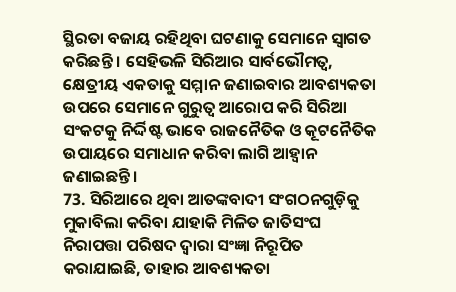ସ୍ଥିରତା ବଜାୟ ରହିଥିବା ଘଟଣାକୁ ସେମାନେ ସ୍ୱାଗତ କରିଛନ୍ତି । ସେହିଭଳି ସିରିଆର ସାର୍ବଭୌମତ୍ୱ, କ୍ଷେତ୍ରୀୟ ଏକତାକୁ ସମ୍ମାନ ଜଣାଇବାର ଆବଶ୍ୟକତା ଉପରେ ସେମାନେ ଗୁରୁତ୍ୱ ଆରୋପ କରି ସିରିଆ ସଂକଟକୁ ନିର୍ଦ୍ଦିଷ୍ଟ ଭାବେ ରାଜନୈତିକ ଓ କୂଟନୈତିକ ଉପାୟରେ ସମାଧାନ କରିବା ଲାଗି ଆହ୍ୱାନ ଜଣାଇଛନ୍ତି ।
73. ସିରିଆରେ ଥିବା ଆତଙ୍କବାଦୀ ସଂଗଠନଗୁଡ଼ିକୁ ମୁକାବିଲା କରିବା ଯାହାକି ମିଳିତ ଜାତିସଂଘ ନିରାପତ୍ତା ପରିଷଦ ଦ୍ୱାରା ସଂଜ୍ଞା ନିରୂପିତ କରାଯାଇଛି, ତାହାର ଆବଶ୍ୟକତା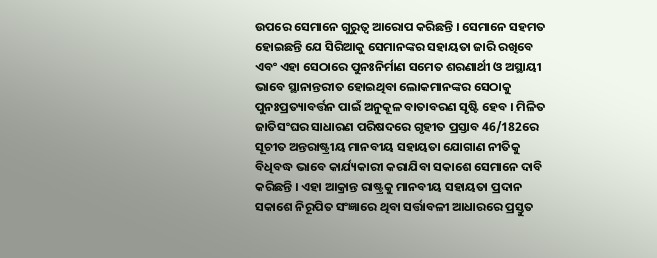ଉପରେ ସେମାନେ ଗୁରୁତ୍ୱ ଆରୋପ କରିଛନ୍ତି । ସେମାନେ ସହମତ ହୋଇଛନ୍ତି ଯେ ସିରିଆକୁ ସେମାନଙ୍କର ସହାୟତା ଜାରି ରଖିବେ ଏବଂ ଏହା ସେଠାରେ ପୁନଃନିର୍ମାଣ ସମେତ ଶରଣାର୍ଥୀ ଓ ଅସ୍ଥାୟୀ ଭାବେ ସ୍ଥାନାନ୍ତରୀତ ହୋଇଥିବା ଲୋକମାନଙ୍କର ସେଠାକୁ ପୁନଃପ୍ରତ୍ୟାବର୍ତ୍ତନ ପାଇଁ ଅନୁକୂଳ ବାତାବରଣ ସୃଷ୍ଟି ହେବ । ମିଳିତ ଜାତିସଂଘର ସାଧାରଣ ପରିଷଦରେ ଗୃହୀତ ପ୍ରସ୍ତାବ 46/182ରେ ସୂଚୀତ ଅନ୍ତରାଷ୍ଟ୍ରୀୟ ମାନବୀୟ ସହାୟତା ଯୋଗାଣ ନୀତିକୁ ବିଧିବଦ୍ଧ ଭାବେ କାର୍ଯ୍ୟକାରୀ କରାଯିବା ସକାଶେ ସେମାନେ ଦାବି କରିଛନ୍ତି । ଏହା ଆକ୍ରାନ୍ତ ରାଷ୍ଟ୍ରକୁ ମାନବୀୟ ସହାୟତା ପ୍ରଦାନ ସକାଶେ ନିରୂପିତ ସଂଜ୍ଞାରେ ଥିବା ସର୍ତ୍ତାବଳୀ ଆଧାରରେ ପ୍ରସ୍ତୁତ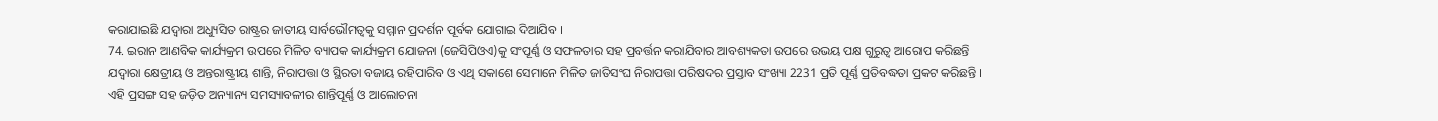କରାଯାଇଛି ଯଦ୍ୱାରା ଅଧ୍ୟୁସିତ ରାଷ୍ଟ୍ରର ଜାତୀୟ ସାର୍ବଭୌମତ୍ୱକୁ ସମ୍ମାନ ପ୍ରଦର୍ଶନ ପୂର୍ବକ ଯୋଗାଇ ଦିଆଯିବ ।
74. ଇରାନ ଆଣବିକ କାର୍ଯ୍ୟକ୍ରମ ଉପରେ ମିଳିତ ବ୍ୟାପକ କାର୍ଯ୍ୟକ୍ରମ ଯୋଜନା (ଜେସିପିଓଏ)କୁ ସଂପୂର୍ଣ୍ଣ ଓ ସଫଳତାର ସହ ପ୍ରବର୍ତ୍ତନ କରାଯିବାର ଆବଶ୍ୟକତା ଉପରେ ଉଭୟ ପକ୍ଷ ଗୁରୁତ୍ୱ ଆରୋପ କରିଛନ୍ତି ଯଦ୍ୱାରା କ୍ଷେତ୍ରୀୟ ଓ ଅନ୍ତରାଷ୍ଟ୍ରୀୟ ଶାନ୍ତି, ନିରାପତ୍ତା ଓ ସ୍ଥିରତା ବଜାୟ ରହିପାରିବ ଓ ଏଥି ସକାଶେ ସେମାନେ ମିଳିତ ଜାତିସଂଘ ନିରାପତ୍ତା ପରିଷଦର ପ୍ରସ୍ତାବ ସଂଖ୍ୟା 2231 ପ୍ରତି ପୂର୍ଣ୍ଣ ପ୍ରତିବଦ୍ଧତା ପ୍ରକଟ କରିଛନ୍ତି । ଏହି ପ୍ରସଙ୍ଗ ସହ ଜଡ଼ିତ ଅନ୍ୟାନ୍ୟ ସମସ୍ୟାବଳୀର ଶାନ୍ତିପୂର୍ଣ୍ଣ ଓ ଆଲୋଚନା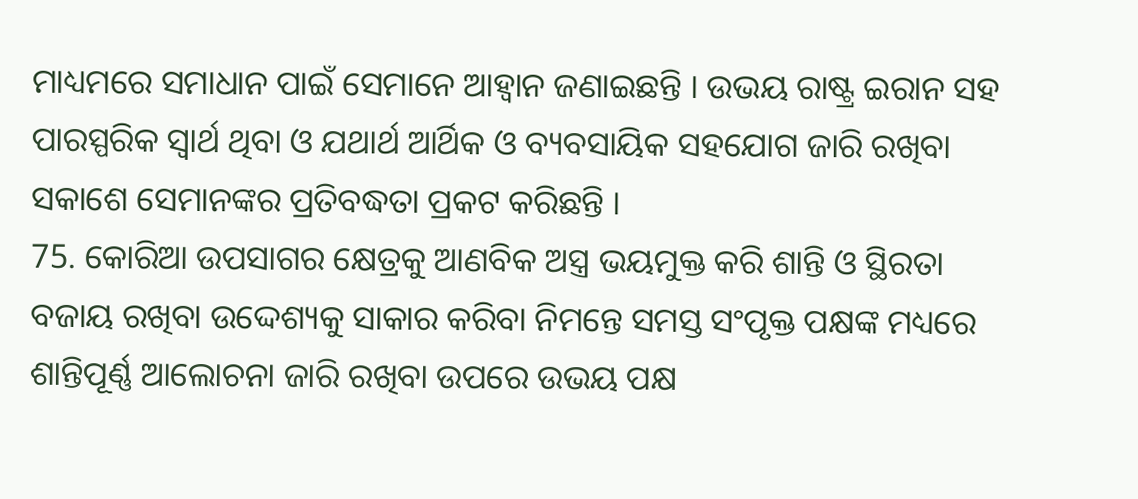ମାଧ୍ୟମରେ ସମାଧାନ ପାଇଁ ସେମାନେ ଆହ୍ୱାନ ଜଣାଇଛନ୍ତି । ଉଭୟ ରାଷ୍ଟ୍ର ଇରାନ ସହ ପାରସ୍ପରିକ ସ୍ୱାର୍ଥ ଥିବା ଓ ଯଥାର୍ଥ ଆର୍ଥିକ ଓ ବ୍ୟବସାୟିକ ସହଯୋଗ ଜାରି ରଖିବା ସକାଶେ ସେମାନଙ୍କର ପ୍ରତିବଦ୍ଧତା ପ୍ରକଟ କରିଛନ୍ତି ।
75. କୋରିଆ ଉପସାଗର କ୍ଷେତ୍ରକୁ ଆଣବିକ ଅସ୍ତ୍ର ଭୟମୁକ୍ତ କରି ଶାନ୍ତି ଓ ସ୍ଥିରତା ବଜାୟ ରଖିବା ଉଦ୍ଦେଶ୍ୟକୁ ସାକାର କରିବା ନିମନ୍ତେ ସମସ୍ତ ସଂପୃକ୍ତ ପକ୍ଷଙ୍କ ମଧ୍ୟରେ ଶାନ୍ତିପୂର୍ଣ୍ଣ ଆଲୋଚନା ଜାରି ରଖିବା ଉପରେ ଉଭୟ ପକ୍ଷ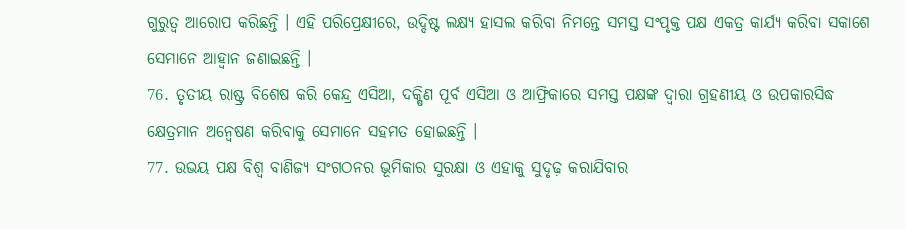ଗୁରୁତ୍ୱ ଆରୋପ କରିଛନ୍ତି । ଏହି ପରିପ୍ରେକ୍ଷୀରେ, ଉଦ୍ଦିଷ୍ଟ ଲକ୍ଷ୍ୟ ହାସଲ କରିବା ନିମନ୍ତେ ସମସ୍ତ ସଂପୃକ୍ତ ପକ୍ଷ ଏକତ୍ର କାର୍ଯ୍ୟ କରିବା ସକାଶେ ସେମାନେ ଆହ୍ୱାନ ଜଣାଇଛନ୍ତି ।
76. ତୃତୀୟ ରାଷ୍ଟ୍ର ବିଶେଷ କରି କେନ୍ଦ୍ର ଏସିଆ, ଦକ୍ଷିଣ ପୂର୍ବ ଏସିଆ ଓ ଆଫ୍ରିକାରେ ସମସ୍ତ ପକ୍ଷଙ୍କ ଦ୍ୱାରା ଗ୍ରହଣୀୟ ଓ ଉପକାରସିଦ୍ଧ କ୍ଷେତ୍ରମାନ ଅନ୍ୱେଷଣ କରିବାକୁ ସେମାନେ ସହମତ ହୋଇଛନ୍ତି ।
77. ଉଭୟ ପକ୍ଷ ବିଶ୍ୱ ବାଣିଜ୍ୟ ସଂଗଠନର ଭୂମିକାର ସୁରକ୍ଷା ଓ ଏହାକୁ ସୁଦୃଢ଼ କରାଯିବାର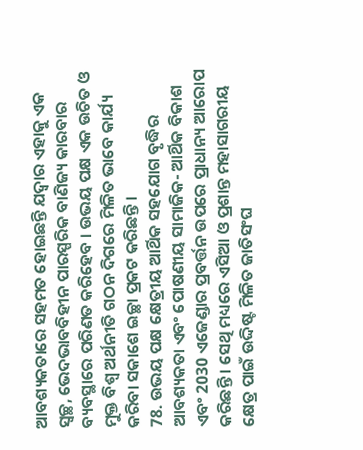ଆବଶ୍ୟକତାରେ ସହମତ ହୋଇଛନ୍ତି ଯଦ୍ୱାର ଏହାକୁ ଏକ ସ୍ୱଚ୍ଛ, ଭେଦଭାବବିହୀନ ପାରସ୍ପରିକ ବାଣିଜ୍ୟ କାରବାର ବ୍ୟବସ୍ଥାରେ ପରିଣତ କରିହେବ । ଉଭୟ ପକ୍ଷ ଏକ ଉଚିତ ଓ ମୁକ୍ତ ବିଶ୍ୱ ଅର୍ଥନୀତି ଗଠନ ଦିଗରେ ମିଳିତ ଭାବେ କାର୍ଯ୍ୟ କରିବା ସକାଶେ ଇଚ୍ଛା ପ୍ରକଟ କରିଛନ୍ତି ।
78. ଉଭୟ ପକ୍ଷ କ୍ଷେତ୍ରୀୟ ଆର୍ଥିକ ସହଯୋଗ ବୃଦ୍ଧିର ଆବଶ୍ୟକତା ଏବଂ ପୋଷଣୀୟ ସାମାଜିକ- ଆର୍ଥିକ ବିକାଶ ଏବଂ 2030 ଏଜେଣ୍ଡାର ପ୍ରବର୍ତ୍ତନ ଉପରେ ପ୍ରାଧାନ୍ୟ ଆରୋପ କରିଛନ୍ତି । ସେଥି ମଧ୍ୟରେ ଏସିଆ ଓ ପ୍ରଶାନ୍ତ ମହାସାଗରୀୟ କ୍ଷେତ୍ର ପାଇଁ ଉଦ୍ଦିଷ୍ଟ ମିଳିତ ଜାତିସଂଘ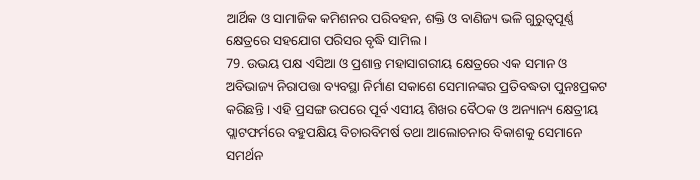ଆର୍ଥିକ ଓ ସାମାଜିକ କମିଶନର ପରିବହନ, ଶକ୍ତି ଓ ବାଣିଜ୍ୟ ଭଳି ଗୁରୁତ୍ୱପୂର୍ଣ୍ଣ କ୍ଷେତ୍ରରେ ସହଯୋଗ ପରିସର ବୃଦ୍ଧି ସାମିଲ ।
79. ଉଭୟ ପକ୍ଷ ଏସିଆ ଓ ପ୍ରଶାନ୍ତ ମହାସାଗରୀୟ କ୍ଷେତ୍ରରେ ଏକ ସମାନ ଓ ଅବିଭାଜ୍ୟ ନିରାପତ୍ତା ବ୍ୟବସ୍ଥା ନିର୍ମାଣ ସକାଶେ ସେମାନଙ୍କର ପ୍ରତିବଦ୍ଧତା ପୁନଃପ୍ରକଟ କରିଛନ୍ତି । ଏହି ପ୍ରସଙ୍ଗ ଉପରେ ପୂର୍ବ ଏସୀୟ ଶିଖର ବୈଠକ ଓ ଅନ୍ୟାନ୍ୟ କ୍ଷେତ୍ରୀୟ ପ୍ଲାଟଫର୍ମରେ ବହୁପକ୍ଷିୟ ବିଚାରବିମର୍ଷ ତଥା ଆଲୋଚନାର ବିକାଶକୁ ସେମାନେ ସମର୍ଥନ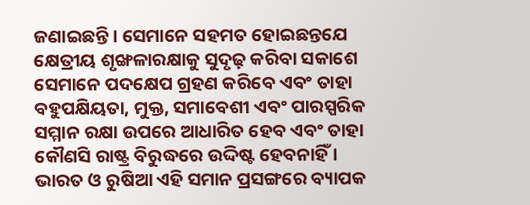ଜଣାଇଛନ୍ତି । ସେମାନେ ସହମତ ହୋଇଛନ୍ତଯେ କ୍ଷେତ୍ରୀୟ ଶୃଙ୍ଖଳାରକ୍ଷାକୁ ସୁଦୃଢ଼ କରିବା ସକାଶେ ସେମାନେ ପଦକ୍ଷେପ ଗ୍ରହଣ କରିବେ ଏବଂ ତାହା ବହୁପକ୍ଷିୟତା, ମୁକ୍ତ, ସମାବେଶୀ ଏବଂ ପାରସ୍ପରିକ ସମ୍ମାନ ରକ୍ଷା ଉପରେ ଆଧାରିତ ହେବ ଏବଂ ତାହା କୌଣସି ରାଷ୍ଟ୍ର ବିରୁଦ୍ଧରେ ଉଦ୍ଦିଷ୍ଟ ହେବନାହିଁ । ଭାରତ ଓ ରୁଷିଆ ଏହି ସମାନ ପ୍ରସଙ୍ଗରେ ବ୍ୟାପକ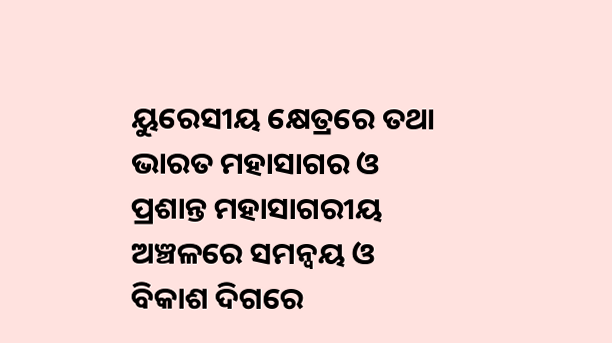ୟୁରେସୀୟ କ୍ଷେତ୍ରରେ ତଥା ଭାରତ ମହାସାଗର ଓ ପ୍ରଶାନ୍ତ ମହାସାଗରୀୟ ଅଞ୍ଚଳରେ ସମନ୍ୱୟ ଓ ବିକାଶ ଦିଗରେ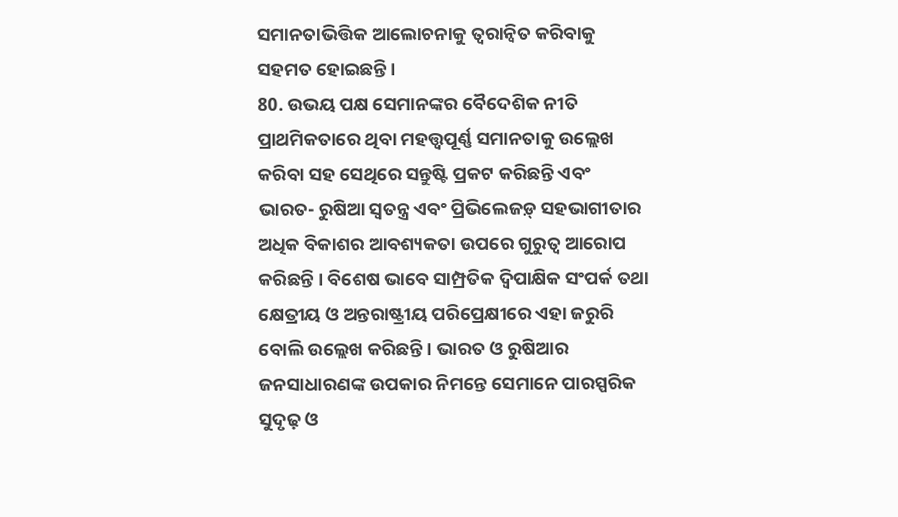ସମାନତାଭିତ୍ତିକ ଆଲୋଚନାକୁ ତ୍ୱରାନ୍ୱିତ କରିବାକୁ ସହମତ ହୋଇଛନ୍ତି ।
80. ଉଭୟ ପକ୍ଷ ସେମାନଙ୍କର ବୈଦେଶିକ ନୀତି ପ୍ରାଥମିକତାରେ ଥିବା ମହତ୍ତ୍ୱପୂର୍ଣ୍ଣ ସମାନତାକୁ ଉଲ୍ଲେଖ କରିବା ସହ ସେଥିରେ ସନ୍ତୁଷ୍ଟି ପ୍ରକଟ କରିଛନ୍ତି ଏବଂ ଭାରତ- ରୁଷିଆ ସ୍ୱତନ୍ତ୍ର ଏବଂ ପ୍ରିଭିଲେଜଡ଼୍ ସହଭାଗୀତାର ଅଧିକ ବିକାଶର ଆବଶ୍ୟକତା ଉପରେ ଗୁରୁତ୍ୱ ଆରୋପ କରିଛନ୍ତି । ବିଶେଷ ଭାବେ ସାମ୍ପ୍ରତିକ ଦ୍ୱିପାକ୍ଷିକ ସଂପର୍କ ତଥା କ୍ଷେତ୍ରୀୟ ଓ ଅନ୍ତରାଷ୍ଟ୍ରୀୟ ପରିପ୍ରେକ୍ଷୀରେ ଏହା ଜରୁରି ବୋଲି ଉଲ୍ଲେଖ କରିଛନ୍ତି । ଭାରତ ଓ ରୁଷିଆର ଜନସାଧାରଣଙ୍କ ଉପକାର ନିମନ୍ତେ ସେମାନେ ପାରସ୍ପରିକ ସୁଦୃଢ଼ ଓ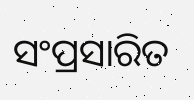ସଂପ୍ରସାରିତ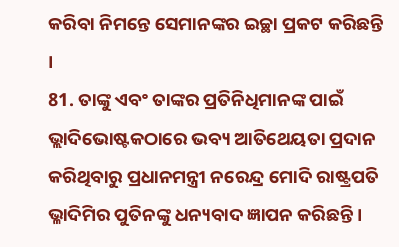କରିବା ନିମନ୍ତେ ସେମାନଙ୍କର ଇଚ୍ଛା ପ୍ରକଟ କରିଛନ୍ତି ।
81. ତାଙ୍କୁ ଏବଂ ତାଙ୍କର ପ୍ରତିନିଧିମାନଙ୍କ ପାଇଁ ଭ୍ଲାଦିଭୋଷ୍ଟକଠାରେ ଭବ୍ୟ ଆତିଥେୟତା ପ୍ରଦାନ କରିଥିବାରୁ ପ୍ରଧାନମନ୍ତ୍ରୀ ନରେନ୍ଦ୍ର ମୋଦି ରାଷ୍ଟ୍ରପତି ଭ୍ଳାଦିମିର ପୁତିନଙ୍କୁ ଧନ୍ୟବାଦ ଜ୍ଞାପନ କରିଛନ୍ତି ।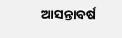ଆସନ୍ତାବର୍ଷ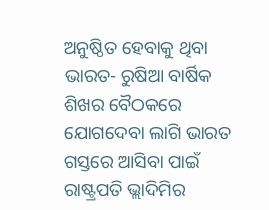ଅନୁଷ୍ଠିତ ହେବାକୁ ଥିବା ଭାରତ- ରୁଷିଆ ବାର୍ଷିକ ଶିଖର ବୈଠକରେ ଯୋଗଦେବା ଲାଗି ଭାରତ ଗସ୍ତରେ ଆସିବା ପାଇଁ ରାଷ୍ଟ୍ରପତି ଭ୍ଲାଦିମିର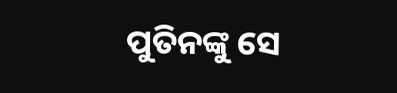ପୁତିନଙ୍କୁ ସେ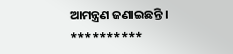ଆମନ୍ତ୍ରଣ ଜଣାଇଛନ୍ତି ।
**********